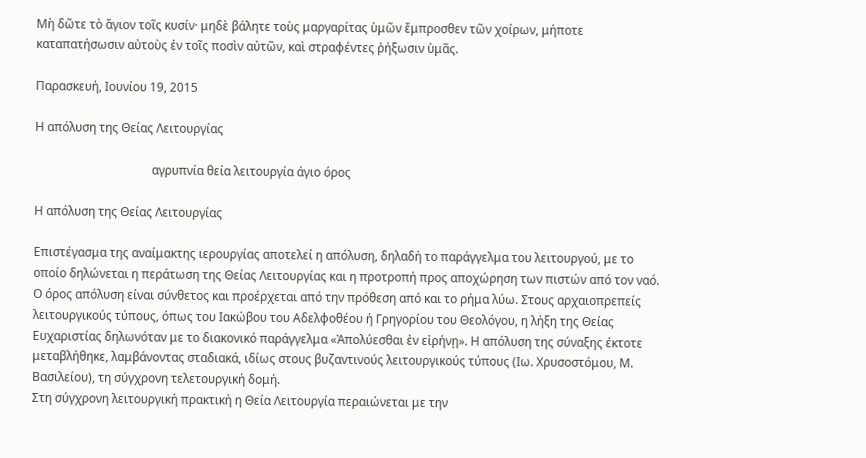Μὴ δῶτε τὸ ἅγιον τοῖς κυσίν· μηδὲ βάλητε τοὺς μαργαρίτας ὑμῶν ἔμπροσθεν τῶν χοίρων, μήποτε καταπατήσωσιν αὐτοὺς ἐν τοῖς ποσὶν αὐτῶν, καὶ στραφέντες ῥήξωσιν ὑμᾶς.

Παρασκευή, Ιουνίου 19, 2015

Η απόλυση της Θείας Λειτουργίας

                                       αγρυπνία θεία λειτουργία άγιο όρος

Η απόλυση της Θείας Λειτουργίας

Επιστέγασμα της αναίμακτης ιερουργίας αποτελεί η απόλυση, δηλαδή το παράγγελμα του λειτουργού, με το οποίο δηλώνεται η περάτωση της Θείας Λειτουργίας και η προτροπή προς αποχώρηση των πιστών από τον ναό.
Ο όρος απόλυση είναι σύνθετος και προέρχεται από την πρόθεση από και το ρήμα λύω. Στους αρχαιοπρεπείς λειτουργικούς τύπους, όπως του Ιακώβου του Αδελφοθέου ή Γρηγορίου του Θεολόγου, η λήξη της Θείας Ευχαριστίας δηλωνόταν με το διακονικό παράγγελμα «Ἀπολύεσθαι ἐν εἰρήνῃ». Η απόλυση της σύναξης έκτοτε μεταβλήθηκε, λαμβάνοντας σταδιακά, ιδίως στους βυζαντινούς λειτουργικούς τύπους (Ιω. Χρυσοστόμου, Μ. Βασιλείου), τη σύγχρονη τελετουργική δομή.
Στη σύγχρονη λειτουργική πρακτική η Θεία Λειτουργία περαιώνεται με την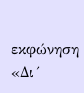εκφώνηση  «Δι´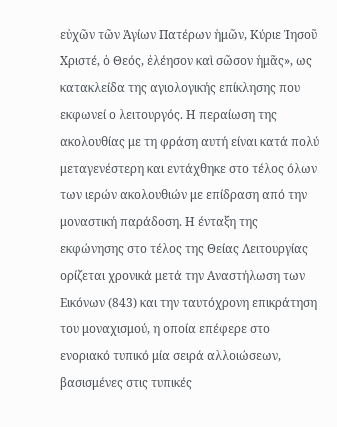εὐχῶν τῶν Ἁγίων Πατέρων ἡμῶν, Κύριε Ἰησοῦ Χριστέ, ὁ Θεός, ἐλέησον καὶ σῶσον ἡμᾶς», ως κατακλείδα της αγιολογικής επίκλησης που εκφωνεί ο λειτουργός. Η περαίωση της ακολουθίας με τη φράση αυτή είναι κατά πολύ μεταγενέστερη και εντάχθηκε στο τέλος όλων των ιερών ακολουθιών με επίδραση από την μοναστική παράδοση. Η ένταξη της εκφώνησης στο τέλος της Θείας Λειτουργίας ορίζεται χρονικά μετά την Αναστήλωση των Εικόνων (843) και την ταυτόχρονη επικράτηση του μοναχισμού, η οποία επέφερε στο ενοριακό τυπικό μία σειρά αλλοιώσεων, βασισμένες στις τυπικές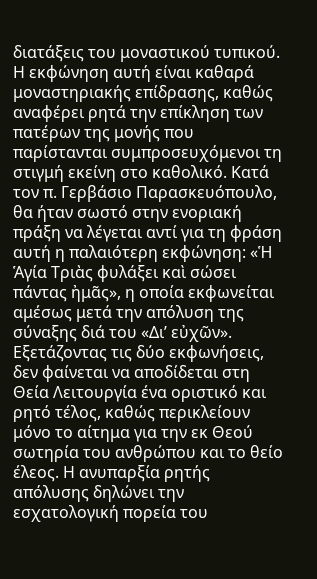διατάξεις του μοναστικού τυπικού.
Η εκφώνηση αυτή είναι καθαρά μοναστηριακής επίδρασης, καθώς αναφέρει ρητά την επίκληση των πατέρων της μονής που παρίστανται συμπροσευχόμενοι τη στιγμή εκείνη στο καθολικό. Κατά τον π. Γερβάσιο Παρασκευόπουλο, θα ήταν σωστό στην ενοριακή πράξη να λέγεται αντί για τη φράση αυτή η παλαιότερη εκφώνηση: «Ἡ Ἁγία Τριὰς φυλάξει καὶ σώσει πάντας ἠμᾶς», η οποία εκφωνείται αμέσως μετά την απόλυση της σύναξης διά του «Δι’ εὐχῶν».
Εξετάζοντας τις δύο εκφωνήσεις, δεν φαίνεται να αποδίδεται στη Θεία Λειτουργία ένα οριστικό και ρητό τέλος, καθώς περικλείουν μόνο το αίτημα για την εκ Θεού σωτηρία του ανθρώπου και το θείο έλεος. Η ανυπαρξία ρητής απόλυσης δηλώνει την εσχατολογική πορεία του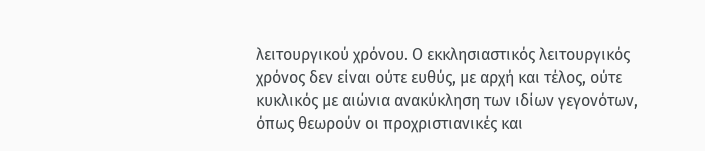λειτουργικού χρόνου. Ο εκκλησιαστικός λειτουργικός χρόνος δεν είναι ούτε ευθύς, με αρχή και τέλος, ούτε κυκλικός με αιώνια ανακύκληση των ιδίων γεγονότων, όπως θεωρούν οι προχριστιανικές και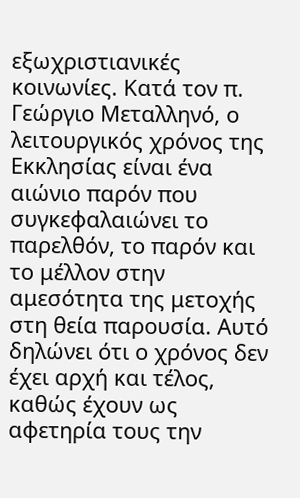εξωχριστιανικές κοινωνίες. Κατά τον π. Γεώργιο Μεταλληνό, ο λειτουργικός χρόνος της Εκκλησίας είναι ένα αιώνιο παρόν που συγκεφαλαιώνει το παρελθόν, το παρόν και το μέλλον στην αμεσότητα της μετοχής στη θεία παρουσία. Αυτό δηλώνει ότι ο χρόνος δεν έχει αρχή και τέλος, καθώς έχουν ως αφετηρία τους την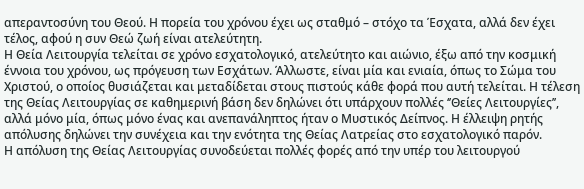απεραντοσύνη του Θεού. Η πορεία του χρόνου έχει ως σταθμό – στόχο τα Έσχατα, αλλά δεν έχει τέλος, αφού η συν Θεώ ζωή είναι ατελεύτητη.
Η Θεία Λειτουργία τελείται σε χρόνο εσχατολογικό, ατελεύτητο και αιώνιο, έξω από την κοσμική έννοια του χρόνου, ως πρόγευση των Εσχάτων. Άλλωστε, είναι μία και ενιαία, όπως το Σώμα του Χριστού, ο οποίος θυσιάζεται και μεταδίδεται στους πιστούς κάθε φορά που αυτή τελείται. Η τέλεση της Θείας Λειτουργίας σε καθημερινή βάση δεν δηλώνει ότι υπάρχουν πολλές ‘’Θείες Λειτουργίες’’, αλλά μόνο μία, όπως μόνο ένας και ανεπανάληπτος ήταν ο Μυστικός Δείπνος. Η έλλειψη ρητής απόλυσης δηλώνει την συνέχεια και την ενότητα της Θείας Λατρείας στο εσχατολογικό παρόν.
Η απόλυση της Θείας Λειτουργίας συνοδεύεται πολλές φορές από την υπέρ του λειτουργού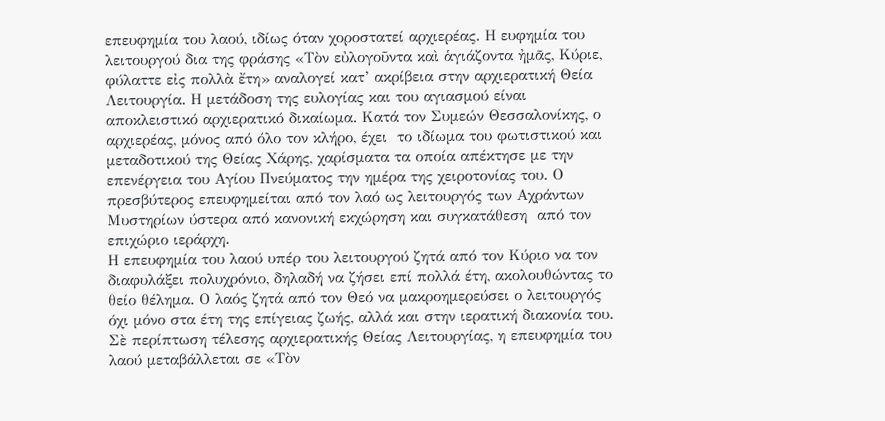επευφημία του λαού, ιδίως όταν χοροστατεί αρχιερέας. Η ευφημία του λειτουργού δια της φράσης «Τὸν εὐλογοῦντα καὶ ἁγιάζοντα ἠμᾶς, Κύριε, φύλαττε εἰς πολλὰ ἔτη» αναλογεί κατ’ ακρίβεια στην αρχιερατική Θεία Λειτουργία. Η μετάδοση της ευλογίας και του αγιασμού είναι αποκλειστικό αρχιερατικό δικαίωμα. Κατά τον Συμεών Θεσσαλονίκης, ο αρχιερέας, μόνος από όλο τον κλήρο, έχει  το ιδίωμα του φωτιστικού και μεταδοτικού της Θείας Χάρης, χαρίσματα τα οποία απέκτησε με την επενέργεια του Αγίου Πνεύματος την ημέρα της χειροτονίας του. Ο πρεσβύτερος επευφημείται από τον λαό ως λειτουργός των Αχράντων Μυστηρίων ύστερα από κανονική εκχώρηση και συγκατάθεση  από τον επιχώριο ιεράρχη.
Η επευφημία του λαού υπέρ του λειτουργού ζητά από τον Κύριο να τον διαφυλάξει πολυχρόνιο, δηλαδή να ζήσει επί πολλά έτη, ακολουθώντας το θείο θέλημα. Ο λαός ζητά από τον Θεό να μακροημερεύσει ο λειτουργός όχι μόνο στα έτη της επίγειας ζωής, αλλά και στην ιερατική διακονία του.
Σὲ περίπτωση τέλεσης αρχιερατικής Θείας Λειτουργίας, η επευφημία του λαού μεταβάλλεται σε «Τὸν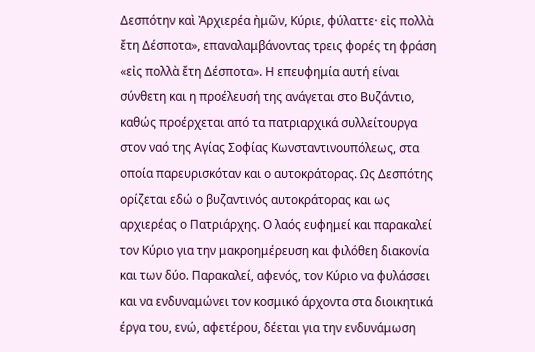Δεσπότην καὶ Ἀρχιερέα ἠμῶν, Κύριε, φύλαττε· εἰς πολλὰ ἔτη Δέσποτα», επαναλαμβάνοντας τρεις φορές τη φράση  «εἰς πολλὰ ἔτη Δέσποτα». Η επευφημία αυτή είναι σύνθετη και η προέλευσή της ανάγεται στο Βυζάντιο, καθώς προέρχεται από τα πατριαρχικά συλλείτουργα στον ναό της Αγίας Σοφίας Κωνσταντινουπόλεως, στα οποία παρευρισκόταν και ο αυτοκράτορας. Ως Δεσπότης ορίζεται εδώ ο βυζαντινός αυτοκράτορας και ως αρχιερέας ο Πατριάρχης. Ο λαός ευφημεί και παρακαλεί τον Κύριο για την μακροημέρευση και φιλόθεη διακονία και των δύο. Παρακαλεί, αφενός, τον Κύριο να φυλάσσει και να ενδυναμώνει τον κοσμικό άρχοντα στα διοικητικά έργα του, ενώ, αφετέρου, δέεται για την ενδυνάμωση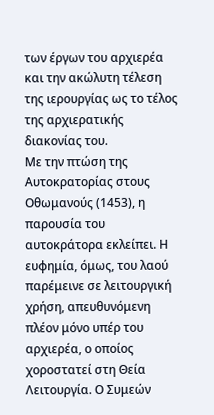των έργων του αρχιερέα και την ακώλυτη τέλεση της ιερουργίας ως το τέλος της αρχιερατικής διακονίας του.
Με την πτώση της Αυτοκρατορίας στους Οθωμανούς (1453), η παρουσία του αυτοκράτορα εκλείπει. Η ευφημία, όμως, του λαού παρέμεινε σε λειτουργική χρήση, απευθυνόμενη πλέον μόνο υπέρ του αρχιερέα, ο οποίος χοροστατεί στη Θεία Λειτουργία. Ο Συμεών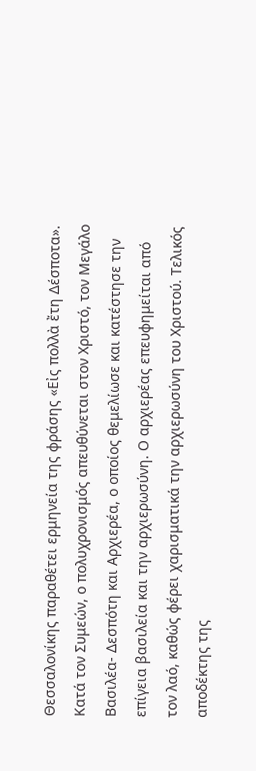Θεσσαλονίκης παραθέτει ερμηνεία της φράσης «Εἰς πολλὰ ἔτη Δέσποτα». Κατά τον Συμεών, ο πολυχρονισμός απευθύνεται στον Χριστό, τον Μεγάλο Βασιλέα- Δεσπότη και Αρχιερέα, ο οποίος θεμελίωσε και κατέστησε την επίγεια βασιλεία και την αρχιερωσύνη. Ο αρχιερέας επευφημείται από τον λαό, καθώς φέρει χαρισματικά την αρχιερωσύνη του Χριστού. Τελικός αποδέκτης της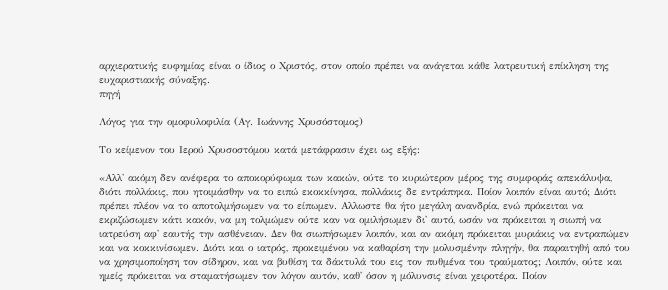αρχιερατικής ευφημίας είναι ο ίδιος ο Χριστός, στον οποίο πρέπει να ανάγεται κάθε λατρευτική επίκληση της ευχαριστιακής σύναξης.
πηγή

Λόγος για την ομοφυλοφιλία (Αγ. Ιωάννης Χρυσόστομος)

Το κείμενον του Ιερού Χρυσοστόμου κατά μετάφρασιν έχει ως εξής:

«Αλλ' ακόμη δεν ανέφερα το αποκορύφωμα των κακών, ούτε το κυριώτερον μέρος της συμφοράς απεκάλυψα, διότι πολλάκις, που ητοιμάσθην να το ειπώ εκοκκίνησα, πολλάκις δε εντράπηκα. Ποίον λοιπόν είναι αυτό; Διότι πρέπει πλέον να το αποτολμήσωμεν να το είπωμεν. Αλλωστε θα ήτο μεγάλη ανανδρία, ενώ πρόκειται να εκριζώσωμεν κάτι κακόν, να μη τολμώμεν ούτε καν να ομιλήσωμεν δι' αυτό, ωσάν να πρόκειται η σιωπή να ιατρεύση αφ' εαυτής την ασθένειαν. Δεν θα σιωπήσωμεν λοιπόν, και αν ακόμη πρόκειται μυριάκις να εντραπώμεν και να κοκκινίσωμεν. Διότι και ο ιατρός, προκειμένου να καθαρίση την μολυσμένην πληγήν, θα παραιτηθή από του να χρησιμοποίηση τον σίδηρον, και να βυθίση τα δάκτυλά του εις τον πυθμένα του τραύματος; Λοιπόν, ούτε και ημείς πρόκειται να σταματήσωμεν τον λόγον αυτόν, καθ' όσον η μόλυνσις είναι χειροτέρα. Ποίον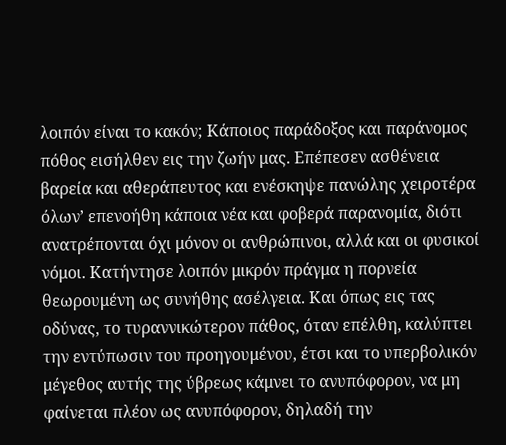λοιπόν είναι το κακόν; Κάποιος παράδοξος και παράνομος πόθος εισήλθεν εις την ζωήν μας. Επέπεσεν ασθένεια βαρεία και αθεράπευτος και ενέσκηψε πανώλης χειροτέρα όλων’ επενοήθη κάποια νέα και φοβερά παρανομία, διότι ανατρέπονται όχι μόνον οι ανθρώπινοι, αλλά και οι φυσικοί νόμοι. Κατήντησε λοιπόν μικρόν πράγμα η πορνεία θεωρουμένη ως συνήθης ασέλγεια. Και όπως εις τας οδύνας, το τυραννικώτερον πάθος, όταν επέλθη, καλύπτει την εντύπωσιν του προηγουμένου, έτσι και το υπερβολικόν μέγεθος αυτής της ύβρεως κάμνει το ανυπόφορον, να μη φαίνεται πλέον ως ανυπόφορον, δηλαδή την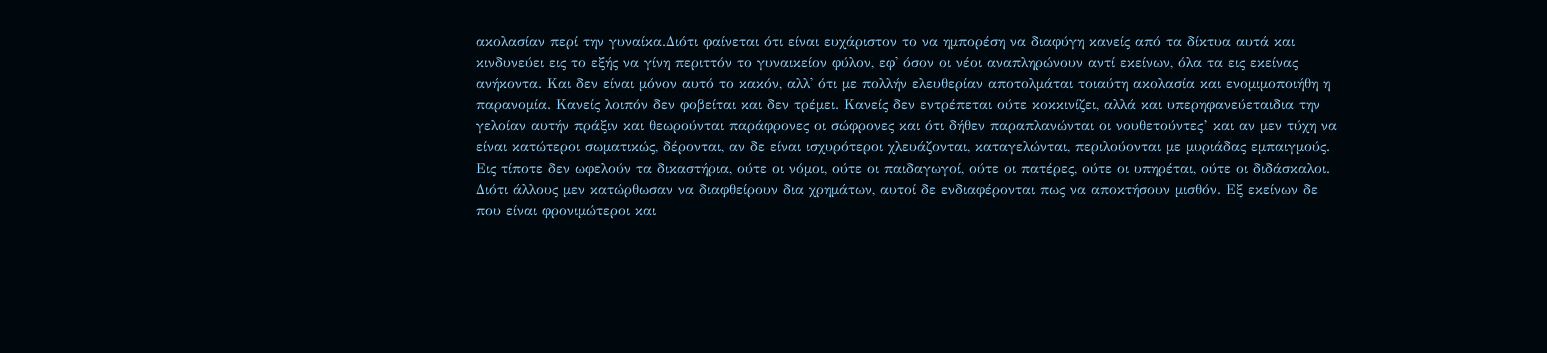ακολασίαν περί την γυναίκα.Διότι φαίνεται ότι είναι ευχάριστον το να ημπορέση να διαφύγη κανείς από τα δίκτυα αυτά και κινδυνεύει εις το εξής να γίνη περιττόν το γυναικείον φύλον, εφ' όσον οι νέοι αναπληρώνουν αντί εκείνων, όλα τα εις εκείνας ανήκοντα. Και δεν είναι μόνον αυτό το κακόν, αλλ' ότι με πολλήν ελευθερίαν αποτολμάται τοιαύτη ακολασία και ενομιμοποιήθη η παρανομία. Κανείς λοιπόν δεν φοβείται και δεν τρέμει. Κανείς δεν εντρέπεται ούτε κοκκινίζει, αλλά και υπερηφανεύεταιδια την γελοίαν αυτήν πράξιν και θεωρούνται παράφρονες οι σώφρονες και ότι δήθεν παραπλανώνται οι νουθετούντες’ και αν μεν τύχη να είναι κατώτεροι σωματικώς, δέρονται, αν δε είναι ισχυρότεροι χλευάζονται, καταγελώνται, περιλούονται με μυριάδας εμπαιγμούς. Εις τίποτε δεν ωφελούν τα δικαστήρια, ούτε οι νόμοι, ούτε οι παιδαγωγοί, ούτε οι πατέρες, ούτε οι υπηρέται, ούτε οι διδάσκαλοι.
Διότι άλλους μεν κατώρθωσαν να διαφθείρουν δια χρημάτων, αυτοί δε ενδιαφέρονται πως να αποκτήσουν μισθόν. Εξ εκείνων δε που είναι φρονιμώτεροι και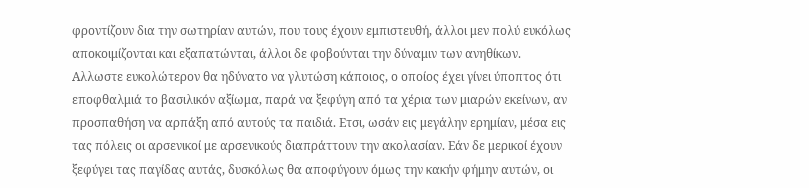φροντίζουν δια την σωτηρίαν αυτών, που τους έχουν εμπιστευθή, άλλοι μεν πολύ ευκόλως αποκοιμίζονται και εξαπατώνται, άλλοι δε φοβούνται την δύναμιν των ανηθίκων. Αλλωστε ευκολώτερον θα ηδύνατο να γλυτώση κάποιος, ο οποίος έχει γίνει ύποπτος ότι εποφθαλμιά το βασιλικόν αξίωμα, παρά να ξεφύγη από τα χέρια των μιαρών εκείνων, αν προσπαθήση να αρπάξη από αυτούς τα παιδιά. Ετσι, ωσάν εις μεγάλην ερημίαν, μέσα εις τας πόλεις οι αρσενικοί με αρσενικούς διαπράττουν την ακολασίαν. Εάν δε μερικοί έχουν ξεφύγει τας παγίδας αυτάς, δυσκόλως θα αποφύγουν όμως την κακήν φήμην αυτών, οι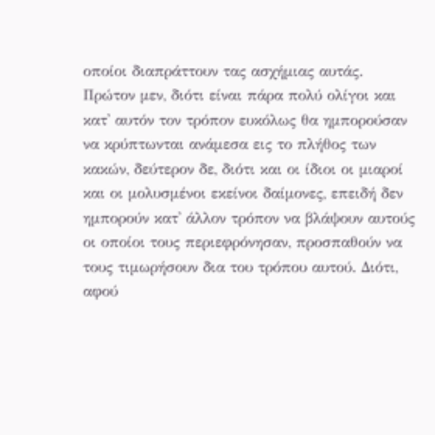οποίοι διαπράττουν τας ασχήμιας αυτάς. Πρώτον μεν, διότι είναι πάρα πολύ ολίγοι και κατ' αυτόν τον τρόπον ευκόλως θα ημπορούσαν να κρύπτωνται ανάμεσα εις το πλήθος των κακών, δεύτερον δε, διότι και οι ίδιοι οι μιαροί και οι μολυσμένοι εκείνοι δαίμονες, επειδή δεν ημπορούν κατ' άλλον τρόπον να βλάψουν αυτούς οι οποίοι τους περιεφρόνησαν, προσπαθούν να τους τιμωρήσουν δια του τρόπου αυτού. Διότι, αφού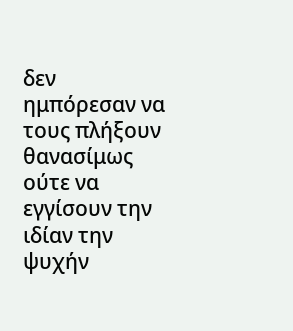δεν ημπόρεσαν να τους πλήξουν θανασίμως ούτε να εγγίσουν την ιδίαν την ψυχήν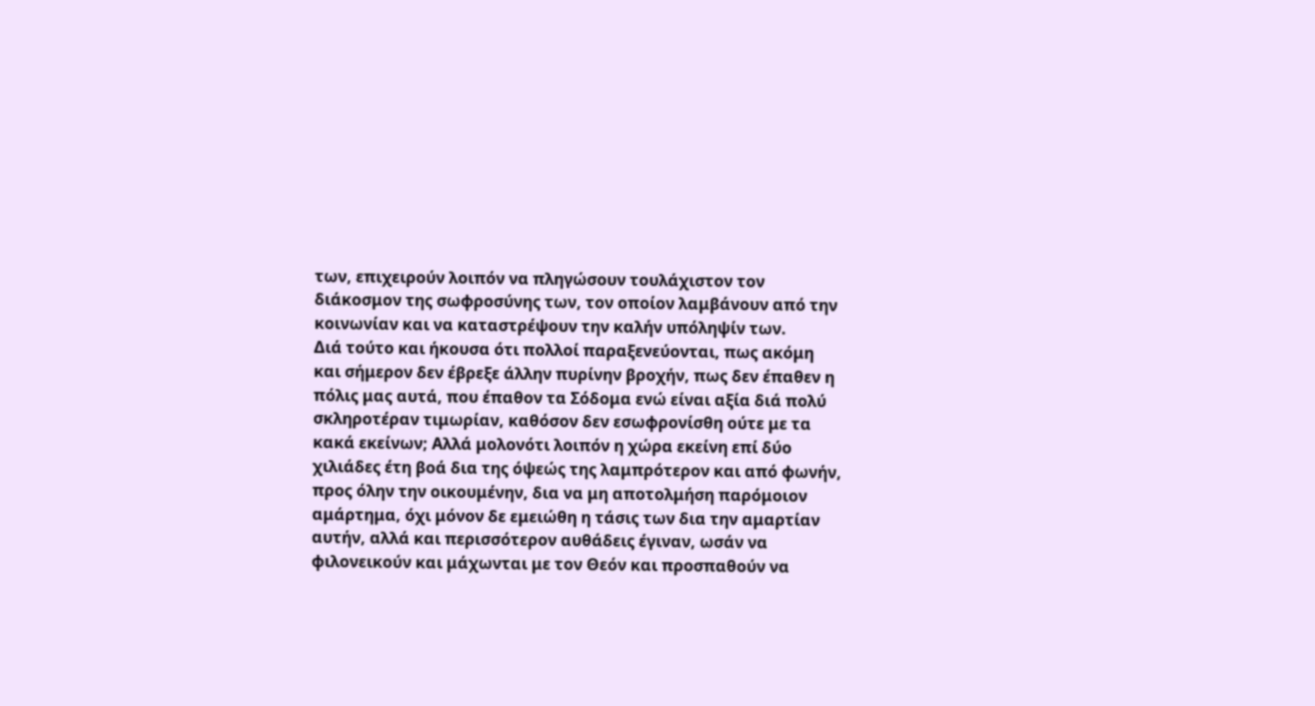των, επιχειρούν λοιπόν να πληγώσουν τουλάχιστον τον διάκοσμον της σωφροσύνης των, τον οποίον λαμβάνουν από την κοινωνίαν και να καταστρέψουν την καλήν υπόληψίν των.
Διά τούτο και ήκουσα ότι πολλοί παραξενεύονται, πως ακόμη και σήμερον δεν έβρεξε άλλην πυρίνην βροχήν, πως δεν έπαθεν η πόλις μας αυτά, που έπαθον τα Σόδομα ενώ είναι αξία διά πολύ σκληροτέραν τιμωρίαν, καθόσον δεν εσωφρονίσθη ούτε με τα κακά εκείνων; Αλλά μολονότι λοιπόν η χώρα εκείνη επί δύο χιλιάδες έτη βοά δια της όψεώς της λαμπρότερον και από φωνήν, προς όλην την οικουμένην, δια να μη αποτολμήση παρόμοιον αμάρτημα, όχι μόνον δε εμειώθη η τάσις των δια την αμαρτίαν αυτήν, αλλά και περισσότερον αυθάδεις έγιναν, ωσάν να φιλονεικούν και μάχωνται με τον Θεόν και προσπαθούν να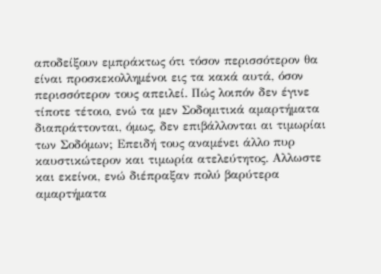αποδείξουν εμπράκτως ότι τόσον περισσότερον θα είναι προσκεκολλημένοι εις τα κακά αυτά, όσον περισσότερον τους απειλεί. Πώς λοιπόν δεν έγινε τίποτε τέτοιο, ενώ τα μεν Σοδομιτικά αμαρτήματα διαπράττονται, όμως, δεν επιβάλλονται αι τιμωρίαι των Σοδόμων; Επειδή τους αναμένει άλλο πυρ καυστικώτερον και τιμωρία ατελεύτητος. Αλλωστε και εκείνοι, ενώ διέπραξαν πολύ βαρύτερα αμαρτήματα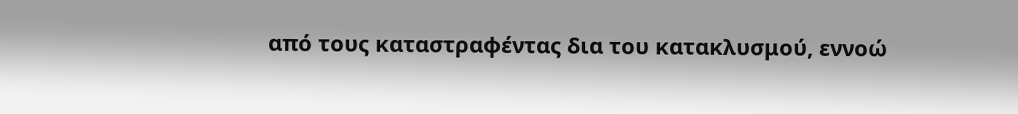από τους καταστραφέντας δια του κατακλυσμού, εννοώ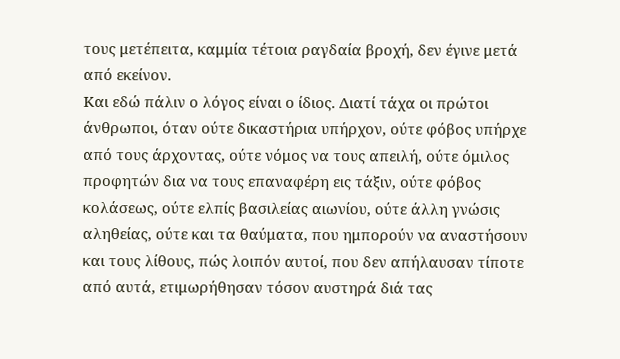τους μετέπειτα, καμμία τέτοια ραγδαία βροχή, δεν έγινε μετά από εκείνον.
Και εδώ πάλιν ο λόγος είναι ο ίδιος. Διατί τάχα οι πρώτοι άνθρωποι, όταν ούτε δικαστήρια υπήρχον, ούτε φόβος υπήρχε από τους άρχοντας, ούτε νόμος να τους απειλή, ούτε όμιλος προφητών δια να τους επαναφέρη εις τάξιν, ούτε φόβος κολάσεως, ούτε ελπίς βασιλείας αιωνίου, ούτε άλλη γνώσις αληθείας, ούτε και τα θαύματα, που ημπορούν να αναστήσουν και τους λίθους, πώς λοιπόν αυτοί, που δεν απήλαυσαν τίποτε από αυτά, ετιμωρήθησαν τόσον αυστηρά διά τας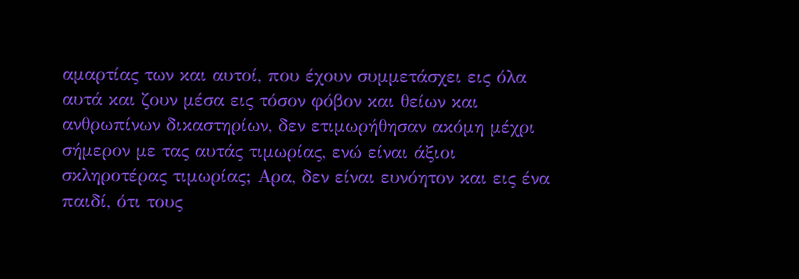αμαρτίας των και αυτοί, που έχουν συμμετάσχει εις όλα αυτά και ζουν μέσα εις τόσον φόβον και θείων και ανθρωπίνων δικαστηρίων, δεν ετιμωρήθησαν ακόμη μέχρι σήμερον με τας αυτάς τιμωρίας, ενώ είναι άξιοι σκληροτέρας τιμωρίας; Αρα, δεν είναι ευνόητον και εις ένα παιδί, ότι τους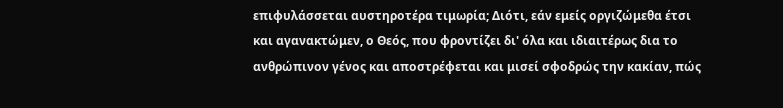επιφυλάσσεται αυστηροτέρα τιμωρία; Διότι, εάν εμείς οργιζώμεθα έτσι και αγανακτώμεν, ο Θεός, που φροντίζει δι' όλα και ιδιαιτέρως δια το ανθρώπινον γένος και αποστρέφεται και μισεί σφοδρώς την κακίαν, πώς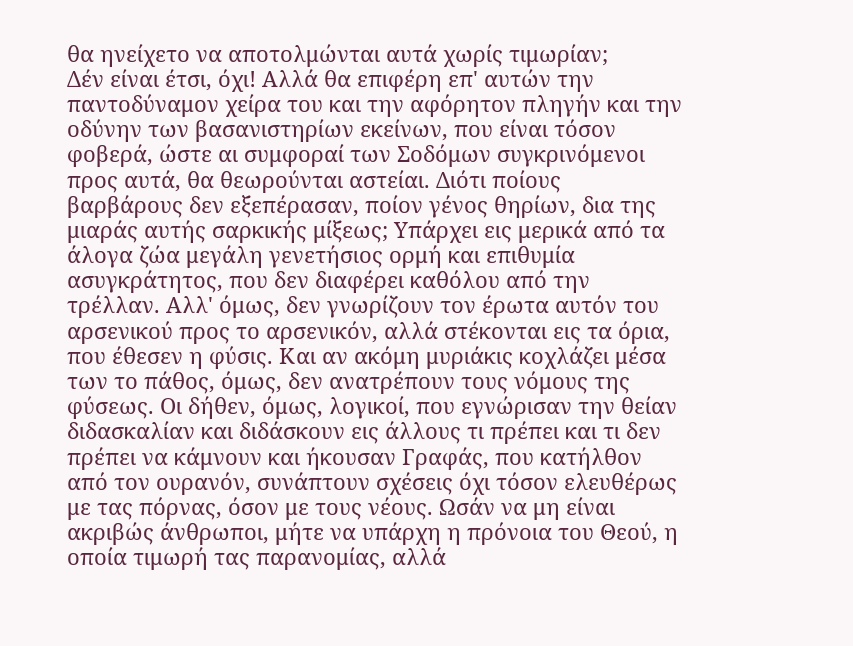θα ηνείχετο να αποτολμώνται αυτά χωρίς τιμωρίαν;
Δέν είναι έτσι, όχι! Αλλά θα επιφέρη επ' αυτών την παντοδύναμον χείρα του και την αφόρητον πληγήν και την οδύνην των βασανιστηρίων εκείνων, που είναι τόσον φοβερά, ώστε αι συμφοραί των Σοδόμων συγκρινόμενοι προς αυτά, θα θεωρούνται αστείαι. Διότι ποίους βαρβάρους δεν εξεπέρασαν, ποίον γένος θηρίων, δια της μιαράς αυτής σαρκικής μίξεως; Υπάρχει εις μερικά από τα άλογα ζώα μεγάλη γενετήσιος ορμή και επιθυμία ασυγκράτητος, που δεν διαφέρει καθόλου από την τρέλλαν. Αλλ' όμως, δεν γνωρίζουν τον έρωτα αυτόν του αρσενικού προς το αρσενικόν, αλλά στέκονται εις τα όρια, που έθεσεν η φύσις. Και αν ακόμη μυριάκις κοχλάζει μέσα των το πάθος, όμως, δεν ανατρέπουν τους νόμους της φύσεως. Οι δήθεν, όμως, λογικοί, που εγνώρισαν την θείαν διδασκαλίαν και διδάσκουν εις άλλους τι πρέπει και τι δεν πρέπει να κάμνουν και ήκουσαν Γραφάς, που κατήλθον από τον ουρανόν, συνάπτουν σχέσεις όχι τόσον ελευθέρως με τας πόρνας, όσον με τους νέους. Ωσάν να μη είναι ακριβώς άνθρωποι, μήτε να υπάρχη η πρόνοια του Θεού, η οποία τιμωρή τας παρανομίας, αλλά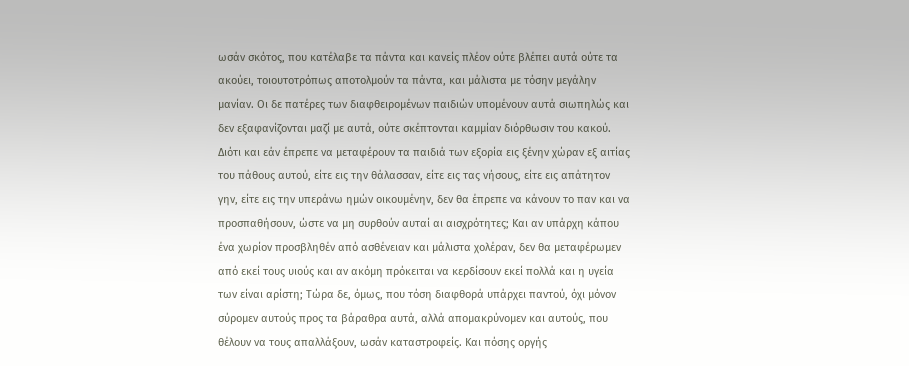ωσάν σκότος, που κατέλαβε τα πάντα και κανείς πλέον ούτε βλέπει αυτά ούτε τα ακούει, τοιουτοτρόπως αποτολμούν τα πάντα, και μάλιστα με τόσην μεγάλην μανίαν. Οι δε πατέρες των διαφθειρομένων παιδιών υπομένουν αυτά σιωπηλώς και δεν εξαφανίζονται μαζί με αυτά, ούτε σκέπτονται καμμίαν διόρθωσιν του κακού.
Διότι και εάν έπρεπε να μεταφέρουν τα παιδιά των εξορία εις ξένην χώραν εξ αιτίας του πάθους αυτού, είτε εις την θάλασσαν, είτε εις τας νήσους, είτε εις απάτητον γην, είτε εις την υπεράνω ημών οικουμένην, δεν θα έπρεπε να κάνουν το παν και να προσπαθήσουν, ώστε να μη συρθούν αυταί αι αισχρότητες; Και αν υπάρχη κάπου ένα χωρίον προσβληθέν από ασθένειαν και μάλιστα χολέραν, δεν θα μεταφέρωμεν από εκεί τους υιούς και αν ακόμη πρόκειται να κερδίσουν εκεί πολλά και η υγεία των είναι αρίστη; Τώρα δε, όμως, που τόση διαφθορά υπάρχει παντού, όχι μόνον σύρομεν αυτούς προς τα βάραθρα αυτά, αλλά απομακρύνομεν και αυτούς, που θέλουν να τους απαλλάξουν, ωσάν καταστροφείς. Και πόσης οργής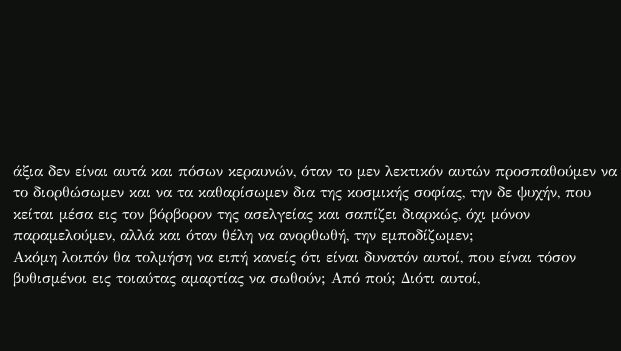άξια δεν είναι αυτά και πόσων κεραυνών, όταν το μεν λεκτικόν αυτών προσπαθούμεν να το διορθώσωμεν και να τα καθαρίσωμεν δια της κοσμικής σοφίας, την δε ψυχήν, που κείται μέσα εις τον βόρβορον της ασελγείας και σαπίζει διαρκώς, όχι μόνον παραμελούμεν, αλλά και όταν θέλη να ανορθωθή, την εμποδίζωμεν;
Ακόμη λοιπόν θα τολμήση να ειπή κανείς ότι είναι δυνατόν αυτοί, που είναι τόσον βυθισμένοι εις τοιαύτας αμαρτίας να σωθούν; Από πού; Διότι αυτοί,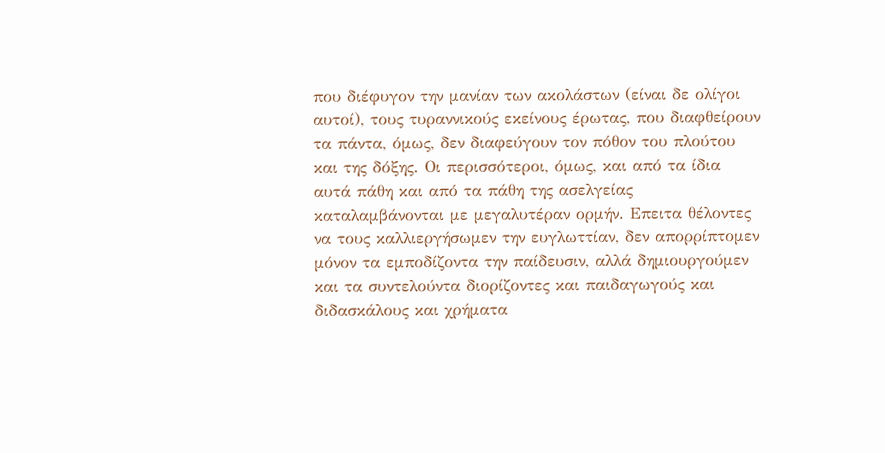που διέφυγον την μανίαν των ακολάστων (είναι δε ολίγοι αυτοί), τους τυραννικούς εκείνους έρωτας, που διαφθείρουν τα πάντα, όμως, δεν διαφεύγουν τον πόθον του πλούτου και της δόξης. Οι περισσότεροι, όμως, και από τα ίδια αυτά πάθη και από τα πάθη της ασελγείας καταλαμβάνονται με μεγαλυτέραν ορμήν. Επειτα θέλοντες να τους καλλιεργήσωμεν την ευγλωττίαν, δεν απορρίπτομεν μόνον τα εμποδίζοντα την παίδευσιν, αλλά δημιουργούμεν και τα συντελούντα διορίζοντες και παιδαγωγούς και διδασκάλους και χρήματα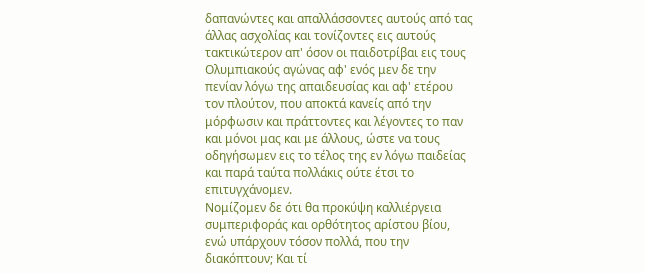δαπανώντες και απαλλάσσοντες αυτούς από τας άλλας ασχολίας και τονίζοντες εις αυτούς τακτικώτερον απ' όσον οι παιδοτρίβαι εις τους Ολυμπιακούς αγώνας αφ' ενός μεν δε την πενίαν λόγω της απαιδευσίας και αφ' ετέρου τον πλούτον, που αποκτά κανείς από την μόρφωσιν και πράττοντες και λέγοντες το παν και μόνοι μας και με άλλους, ώστε να τους οδηγήσωμεν εις το τέλος της εν λόγω παιδείας και παρά ταύτα πολλάκις ούτε έτσι το επιτυγχάνομεν.
Νομίζομεν δε ότι θα προκύψη καλλιέργεια συμπεριφοράς και ορθότητος αρίστου βίου, ενώ υπάρχουν τόσον πολλά, που την διακόπτουν; Και τί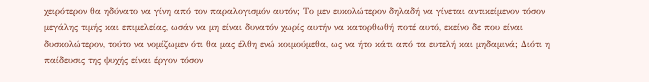χειρότερον θα ηδύνατο να γίνη από τον παραλογισμόν αυτόν; Το μεν ευκολώτερον δηλαδή να γίνεται αντικείμενον τόσον μεγάλης τιμής και επιμελείας, ωσάν να μη είναι δυνατόν χωρίς αυτήν να κατορθωθή ποτέ αυτό, εκείνο δε που είναι δυσκολώτερον, τούτο να νομίζωμεν ότι θα μας έλθη ενώ κοιμούμεθα, ως να ήτο κάτι από τα ευτελή και μηδαμινά; Διότι η παίδευσις της ψυχής είναι έργον τόσον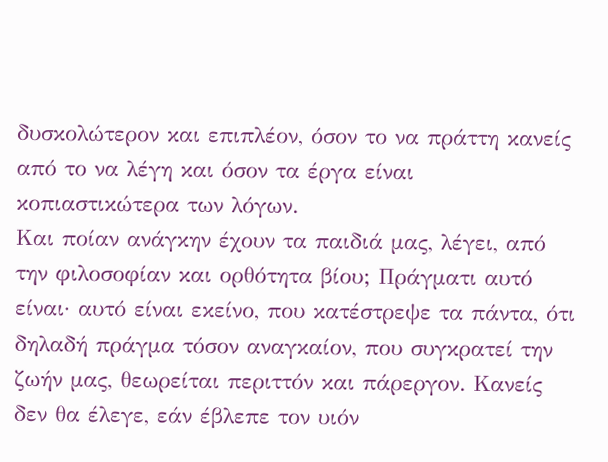δυσκολώτερον και επιπλέον, όσον το να πράττη κανείς από το να λέγη και όσον τα έργα είναι κοπιαστικώτερα των λόγων.
Και ποίαν ανάγκην έχουν τα παιδιά μας, λέγει, από την φιλοσοφίαν και ορθότητα βίου; Πράγματι αυτό είναι· αυτό είναι εκείνο, που κατέστρεψε τα πάντα, ότι δηλαδή πράγμα τόσον αναγκαίον, που συγκρατεί την ζωήν μας, θεωρείται περιττόν και πάρεργον. Κανείς δεν θα έλεγε, εάν έβλεπε τον υιόν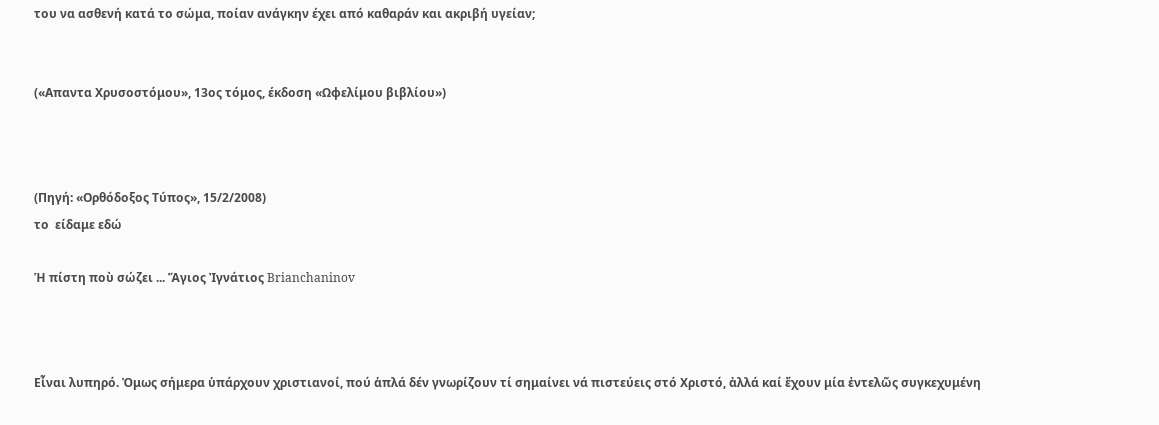του να ασθενή κατά το σώμα, ποίαν ανάγκην έχει από καθαράν και ακριβή υγείαν;


(«Απαντα Χρυσοστόμου», 13ος τόμος, έκδοση «Ωφελίμου βιβλίου»)



(Πηγή: «Ορθόδοξος Τύπος», 15/2/2008)
το  είδαμε εδώ

Ἡ πίστη ποὺ σώζει ... Ἅγιος Ἰγνάτιος Brianchaninov



Εἶναι λυπηρό. Ὁμως σήμερα ὑπάρχουν χριστιανοί, πού ἁπλά δέν γνωρίζουν τί σημαίνει νά πιστεύεις στό Χριστό, ἀλλά καί ἔχουν μία ἐντελῶς συγκεχυμένη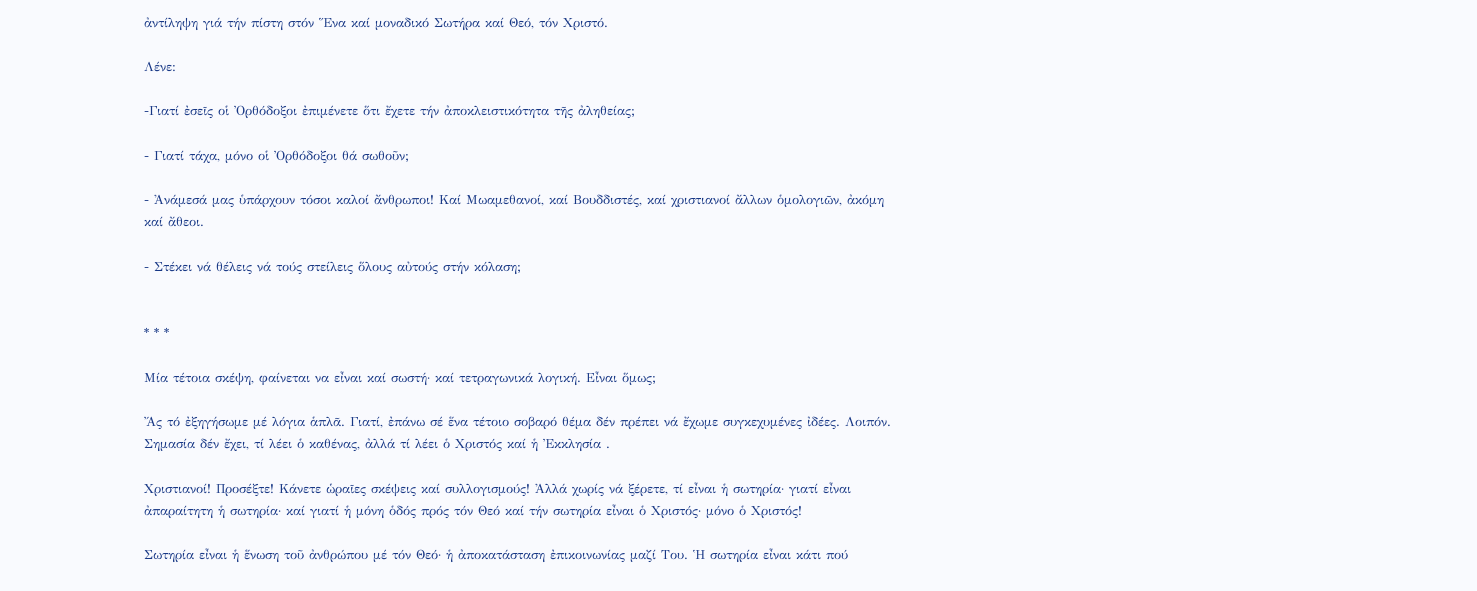ἀντίληψη γιά τήν πίστη στόν Ἕνα καί μοναδικό Σωτήρα καί Θεό, τόν Χριστό.

Λένε:

-Γιατί ἐσεῖς οἱ Ὀρθόδοξοι ἐπιμένετε ὅτι ἔχετε τήν ἀποκλειστικότητα τῆς ἀληθείας;

- Γιατί τάχα, μόνο οἱ Ὀρθόδοξοι θά σωθοῦν;

- Ἀνάμεσά μας ὑπάρχουν τόσοι καλοί ἄνθρωποι! Καί Μωαμεθανοί, καί Βουδδιστές, καί χριστιανοί ἄλλων ὁμολογιῶν, ἀκόμη καί ἄθεοι.

- Στέκει νά θέλεις νά τούς στείλεις ὅλους αὐτούς στήν κόλαση;


* * *

Μία τέτοια σκέψη, φαίνεται να εἶναι καί σωστή· καί τετραγωνικά λογική. Εἶναι ὅμως;

Ἄς τό ἐξηγήσωμε μέ λόγια ἁπλᾶ. Γιατί, ἐπάνω σέ ἕνα τέτοιο σοβαρό θέμα δέν πρέπει νά ἔχωμε συγκεχυμένες ἰδέες. Λοιπόν. Σημασία δέν ἔχει, τί λέει ὁ καθένας, ἀλλά τί λέει ὁ Χριστός καί ἡ Ἐκκλησία .

Χριστιανοί! Προσέξτε! Κάνετε ὡραῖες σκέψεις καί συλλογισμούς! Ἀλλά χωρίς νά ξέρετε, τί εἶναι ἡ σωτηρία· γιατί εἶναι ἀπαραίτητη ἡ σωτηρία· καί γιατί ἡ μόνη ὁδός πρός τόν Θεό καί τήν σωτηρία εἶναι ὁ Χριστός· μόνο ὁ Χριστός!

Σωτηρία εἶναι ἡ ἕνωση τοῦ ἀνθρώπου μέ τόν Θεό· ἡ ἀποκατάσταση ἐπικοινωνίας μαζί Του. Ἡ σωτηρία εἶναι κάτι πού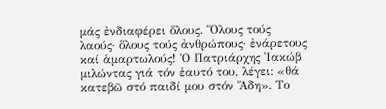μάς ἐνδιαφέρει ὅλους. Ὅλους τούς λαούς· ὅλους τούς ἀνθρώπους· ἐνάρετους καί ἁμαρτωλούς! Ὁ Πατριάρχης Ἰακώβ μιλώντας γιά τόν ἑαυτό του, λέγει: «θά κατεβῶ στό παιδί μου στόν Ἅδη». Το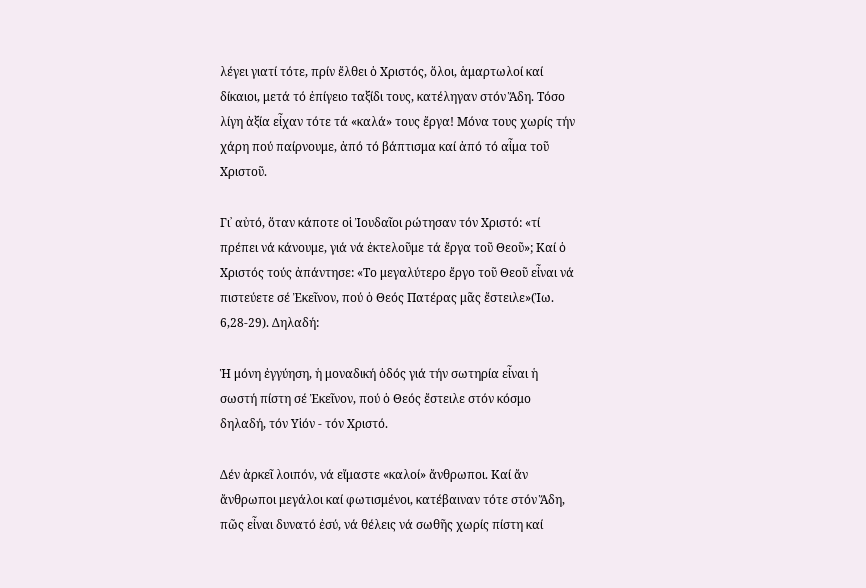λέγει γιατί τότε, πρίν ἔλθει ὁ Χριστός, ὅλοι, ἁμαρτωλοί καί δίκαιοι, μετά τό ἐπίγειο ταξίδι τους, κατέληγαν στόν Ἅδη. Τόσο λίγη ἀξία εἶχαν τότε τά «καλά» τους ἔργα! Μόνα τους χωρίς τήν χάρη πού παίρνουμε, ἀπό τό βάπτισμα καί ἀπό τό αἷμα τοῦ Χριστοῦ.

Γι᾿ αὐτό, ὅταν κάποτε οἱ Ἰουδαῖοι ρώτησαν τόν Χριστό: «τί πρέπει νά κάνουμε, γιά νά ἐκτελοῦμε τά ἔργα τοῦ Θεοῦ»; Καί ὁ Χριστός τούς ἀπάντησε: «Το μεγαλύτερο ἔργο τοῦ Θεοῦ εἶναι νά πιστεύετε σέ Ἐκεῖνον, πού ὁ Θεός Πατέρας μᾶς ἔστειλε»(Ἰω. 6,28-29). Δηλαδή:

Ἡ μόνη ἐγγύηση, ἡ μοναδική ὁδός γιά τήν σωτηρία εἶναι ἡ σωστή πίστη σέ Ἐκεῖνον, πού ὁ Θεός ἔστειλε στόν κόσμο δηλαδή, τόν Υἱόν - τόν Χριστό.

Δέν ἀρκεῖ λοιπόν, νά εἴμαστε «καλοί» ἄνθρωποι. Καί ἄν ἄνθρωποι μεγάλοι καί φωτισμένοι, κατέβαιναν τότε στόν Ἅδη, πῶς εἶναι δυνατό ἐσύ, νά θέλεις νά σωθῆς χωρίς πίστη καί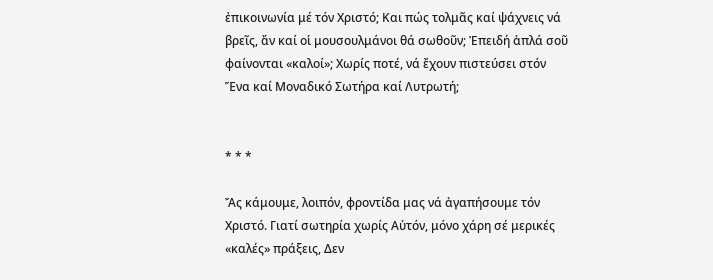ἐπικοινωνία μέ τόν Χριστό; Και πώς τολμᾶς καί ψάχνεις νά βρεῖς, ἄν καί οἱ μουσουλμάνοι θά σωθοῦν; Ἐπειδή ἁπλά σοῦ φαίνονται «καλοί»; Χωρίς ποτέ, νά ἔχουν πιστεύσει στόν Ἕνα καί Μοναδικό Σωτήρα καί Λυτρωτή;


* * *

Ἄς κάμουμε, λοιπόν, φροντίδα μας νά ἀγαπήσουμε τόν Χριστό. Γιατί σωτηρία χωρίς Αὐτόν, μόνο χάρη σέ μερικές «καλές» πράξεις, Δεν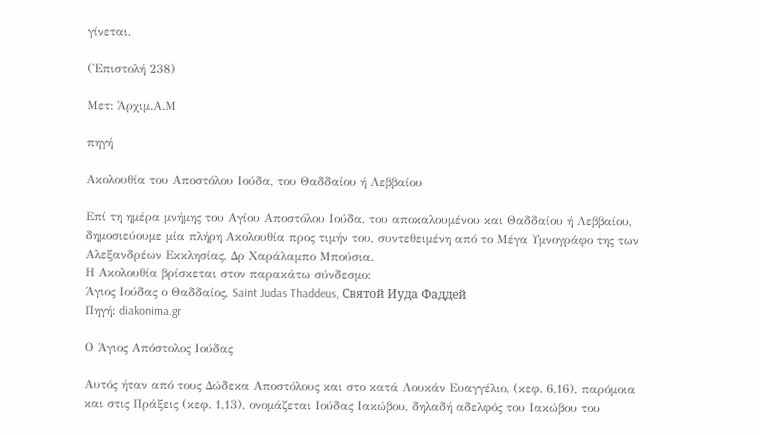γίνεται.

(Ἐπιστολή 238)

Μετ: Ἀρχιμ.Α.Μ

πηγή

Ακολουθία του Αποστόλου Ιούδα, του Θαδδαίου ή Λεββαίου

Επί τη ημέρα μνήμης του Αγίου Αποστόλου Ιούδα, του αποκαλουμένου και Θαδδαίου ή Λεββαίου, δημοσιεύουμε μία πλήρη Ακολουθία προς τιμήν του, συντεθειμένη από το Μέγα Υμνογράφο της των Αλεξανδρέων Εκκλησίας, Δρ Χαράλαμπο Μπούσια.
Η Ακολουθία βρίσκεται στον παρακάτω σύνδεσμο:
Άγιος Ιούδας ο Θαδδαίος, Saint Judas Thaddeus, Святой Иуда Фаддей
Πηγή: diakonima.gr

Ο Άγιος Απόστολος Ιούδας

Αυτός ήταν από τους Δώδεκα Αποστόλους και στο κατά Λουκάν Ευαγγέλιο, (κεφ. 6,16), παρόμοια και στις Πράξεις (κεφ. 1,13), ονομάζεται Ιούδας Ιακώβου, δηλαδή αδελφός του Ιακώβου του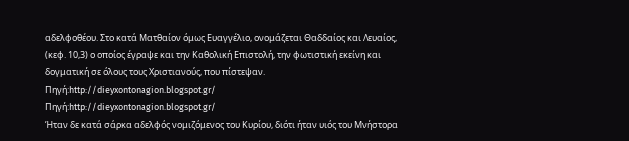αδελφοθέου. Στο κατά Ματθαίον όμως Ευαγγέλιο, ονομάζεται Θαδδαίος και Λευαίος, (κεφ. 10,3) ο οποίος έγραψε και την Καθολική Επιστολή, την φωτιστική εκείνη και δογματική σε όλους τους Χριστιανούς, που πίστεψαν.
Πηγή:http://dieyxontonagion.blogspot.gr/
Πηγή:http://dieyxontonagion.blogspot.gr/
Ήταν δε κατά σάρκα αδελφός νομιζόμενος του Κυρίου, διότι ήταν υιός του Μνήστορα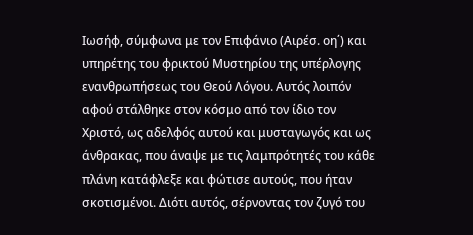Ιωσήφ, σύμφωνα με τον Επιφάνιο (Αιρέσ. οη΄) και υπηρέτης του φρικτού Μυστηρίου της υπέρλογης ενανθρωπήσεως του Θεού Λόγου. Αυτός λοιπόν αφού στάλθηκε στον κόσμο από τον ίδιο τον Χριστό, ως αδελφός αυτού και μυσταγωγός και ως άνθρακας, που άναψε με τις λαμπρότητές του κάθε πλάνη κατάφλεξε και φώτισε αυτούς, που ήταν σκοτισμένοι. Διότι αυτός, σέρνοντας τον ζυγό του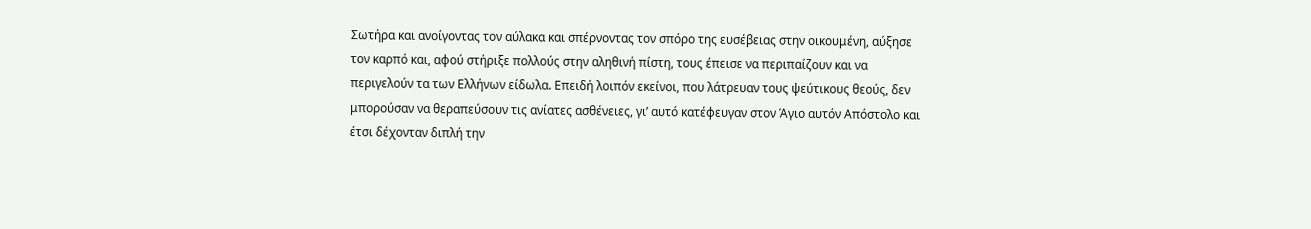Σωτήρα και ανοίγοντας τον αύλακα και σπέρνοντας τον σπόρο της ευσέβειας στην οικουμένη, αύξησε τον καρπό και, αφού στήριξε πολλούς στην αληθινή πίστη, τους έπεισε να περιπαίζουν και να περιγελούν τα των Ελλήνων είδωλα. Επειδή λοιπόν εκείνοι, που λάτρευαν τους ψεύτικους θεούς, δεν μπορούσαν να θεραπεύσουν τις ανίατες ασθένειες, γι’ αυτό κατέφευγαν στον Άγιο αυτόν Απόστολο και έτσι δέχονταν διπλή την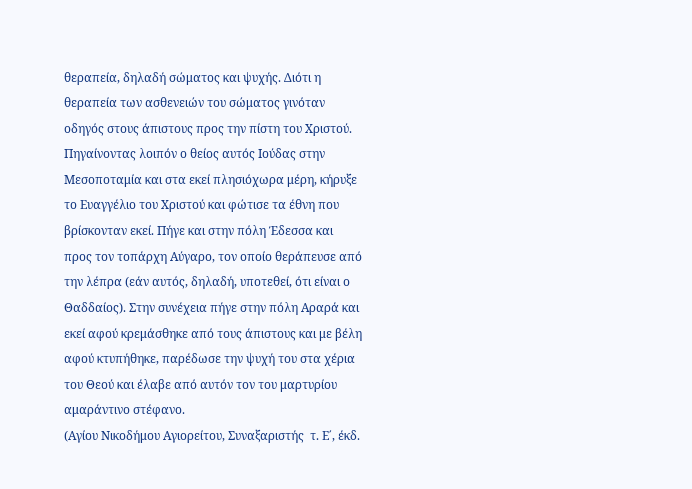θεραπεία, δηλαδή σώματος και ψυχής. Διότι η θεραπεία των ασθενειών του σώματος γινόταν οδηγός στους άπιστους προς την πίστη του Χριστού.
Πηγαίνοντας λοιπόν ο θείος αυτός Ιούδας στην Μεσοποταμία και στα εκεί πλησιόχωρα μέρη, κήρυξε το Ευαγγέλιο του Χριστού και φώτισε τα έθνη που βρίσκονταν εκεί. Πήγε και στην πόλη Έδεσσα και προς τον τοπάρχη Αύγαρο, τον οποίο θεράπευσε από την λέπρα (εάν αυτός, δηλαδή, υποτεθεί, ότι είναι ο Θαδδαίος). Στην συνέχεια πήγε στην πόλη Αραρά και εκεί αφού κρεμάσθηκε από τους άπιστους και με βέλη αφού κτυπήθηκε, παρέδωσε την ψυχή του στα χέρια του Θεού και έλαβε από αυτόν τον του μαρτυρίου αμαράντινο στέφανο.
(Αγίου Νικοδήμου Αγιορείτου, Συναξαριστής  τ. Ε΄, έκδ.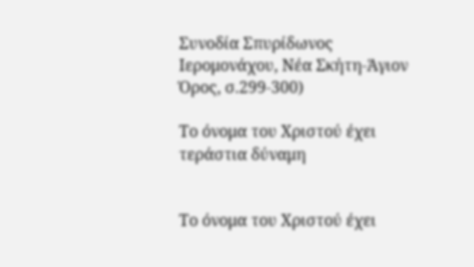Συνοδία Σπυρίδωνος Ιερομονάχου, Νέα Σκήτη-Άγιον Όρος, σ.299-300)

Το όνομα του Χριστού έχει τεράστια δύναμη


Το όνομα του Χριστού έχει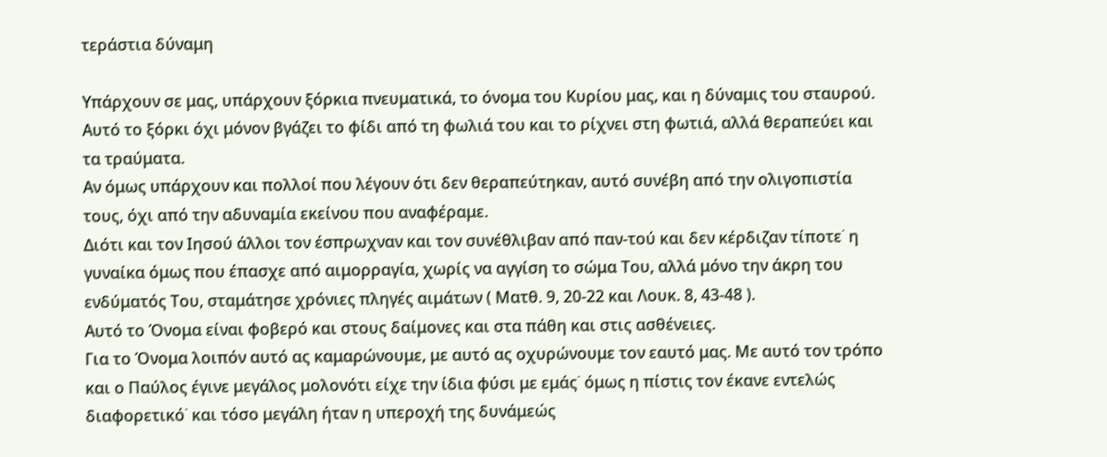τεράστια δύναμη

Υπάρχουν σε μας, υπάρχουν ξόρκια πνευματικά, το όνομα του Κυρίου μας, και η δύναμις του σταυρού.
Αυτό το ξόρκι όχι μόνον βγάζει το φίδι από τη φωλιά του και το ρίχνει στη φωτιά, αλλά θεραπεύει και τα τραύματα.
Αν όμως υπάρχουν και πολλοί που λέγουν ότι δεν θεραπεύτηκαν, αυτό συνέβη από την ολιγοπιστία τους, όχι από την αδυναμία εκείνου που αναφέραμε.
Διότι και τον Ιησού άλλοι τον έσπρωχναν και τον συνέθλιβαν από παν-τού και δεν κέρδιζαν τίποτε˙ η γυναίκα όμως που έπασχε από αιμορραγία, χωρίς να αγγίση το σώμα Του, αλλά μόνο την άκρη του ενδύματός Του, σταμάτησε χρόνιες πληγές αιμάτων ( Ματθ. 9, 20-22 και Λουκ. 8, 43-48 ).
Αυτό το Όνομα είναι φοβερό και στους δαίμονες και στα πάθη και στις ασθένειες.
Για το Όνομα λοιπόν αυτό ας καμαρώνουμε, με αυτό ας οχυρώνουμε τον εαυτό μας. Με αυτό τον τρόπο και ο Παύλος έγινε μεγάλος μολονότι είχε την ίδια φύσι με εμάς˙ όμως η πίστις τον έκανε εντελώς διαφορετικό˙ και τόσο μεγάλη ήταν η υπεροχή της δυνάμεώς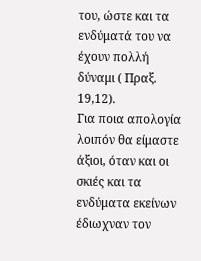του, ώστε και τα ενδύματά του να έχουν πολλή δύναμι ( Πραξ. 19,12).
Για ποια απολογία λοιπόν θα είμαστε άξιοι, όταν και οι σκιές και τα ενδύματα εκείνων έδιωχναν τον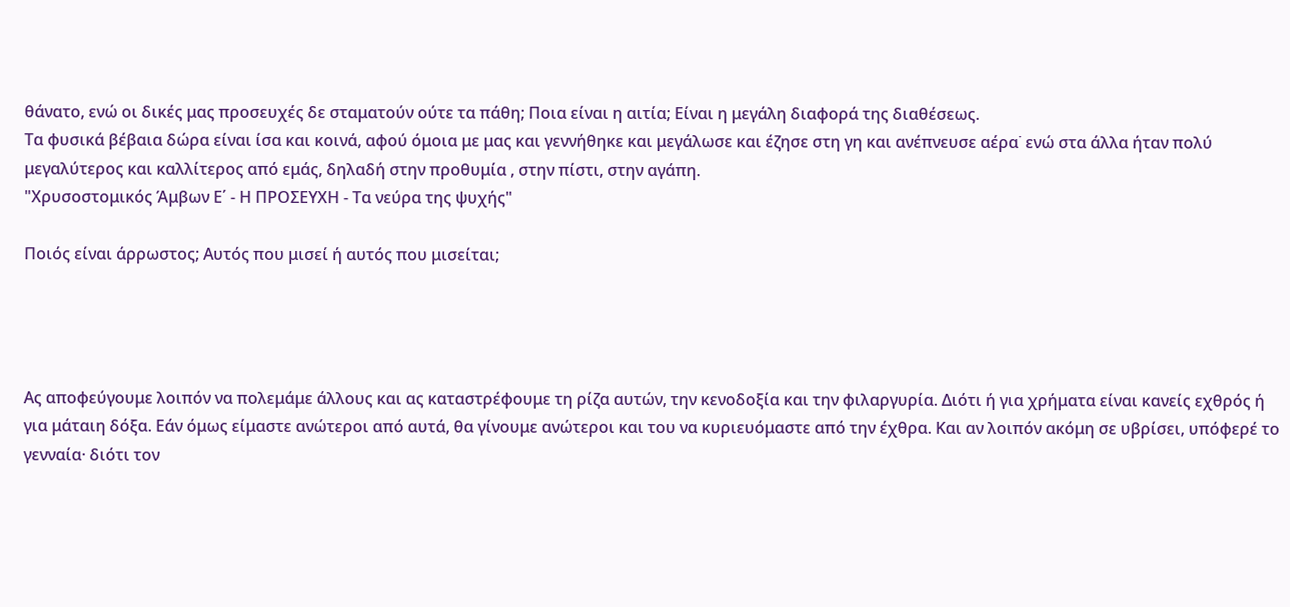θάνατο, ενώ οι δικές μας προσευχές δε σταματούν ούτε τα πάθη; Ποια είναι η αιτία; Είναι η μεγάλη διαφορά της διαθέσεως.
Τα φυσικά βέβαια δώρα είναι ίσα και κοινά, αφού όμοια με μας και γεννήθηκε και μεγάλωσε και έζησε στη γη και ανέπνευσε αέρα˙ ενώ στα άλλα ήταν πολύ μεγαλύτερος και καλλίτερος από εμάς, δηλαδή στην προθυμία , στην πίστι, στην αγάπη.
"Χρυσοστομικός Άμβων Ε΄ - Η ΠΡΟΣΕΥΧΗ - Τα νεύρα της ψυχής"

Ποιός είναι άρρωστος; Αυτός που μισεί ή αυτός που μισείται;




Ας αποφεύγουμε λοιπόν να πολεμάμε άλλους και ας καταστρέφουμε τη ρίζα αυτών, την κενοδοξία και την φιλαργυρία. Διότι ή για χρήματα είναι κανείς εχθρός ή για μάταιη δόξα. Εάν όμως είμαστε ανώτεροι από αυτά, θα γίνουμε ανώτεροι και του να κυριευόμαστε από την έχθρα. Και αν λοιπόν ακόμη σε υβρίσει, υπόφερέ το γενναία· διότι τον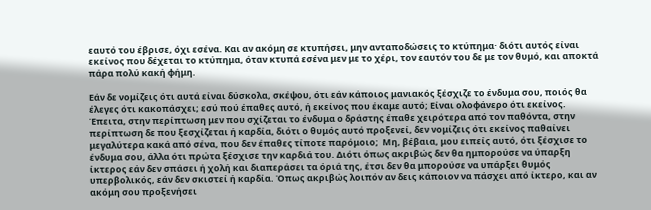εαυτό του έβρισε, όχι εσένα. Και αν ακόμη σε κτυπήσει, μην ανταποδώσεις το κτύπημα· διότι αυτός είναι εκείνος που δέχεται το κτύπημα, όταν κτυπά εσένα μεν με το χέρι, τον εαυτόν του δε με τον θυμό, και αποκτά πάρα πολύ κακή φήμη.

Εάν δε νομίζεις ότι αυτά είναι δύσκολα, σκέψου, ότι εάν κάποιος μανιακός ξέσχιζε το ένδυμα σου, ποιός θα έλεγες ότι κακοπάσχει; εσύ πού έπαθες αυτό, ή εκείνος που έκαμε αυτό; Είναι ολοφάνερο ότι εκείνος. Έπειτα, στην περίπτωση μεν που σχίζεται το ένδυμα ο δράστης έπαθε χειρότερα από τον παθόντα, στην περίπτωση δε που ξεσχίζεται ή καρδία, διότι ο θυμός αυτό προξενεί, δεν νομίζεις ότι εκείνος παθαίνει μεγαλύτερα κακά από σένα, που δεν έπαθες τίποτε παρόμοιο;  Μη, βέβαια, μου ειπείς αυτό, ότι ξέσχισε το ένδυμα σου, άλλα ότι πρώτα ξέσχισε την καρδιά του. Διότι όπως ακριβώς δεν θα ημπορούσε να ύπαρξη ίκτερος εάν δεν σπάσει ή χολή και διαπεράσει τα όριά της, έτσι δεν θα μπορούσε να υπάρξει θυμός υπερβολικός, εάν δεν σκιστεί ή καρδία. Όπως ακριβώς λοιπόν αν δεις κάποιον να πάσχει από ίκτερο, και αν ακόμη σου προξενήσει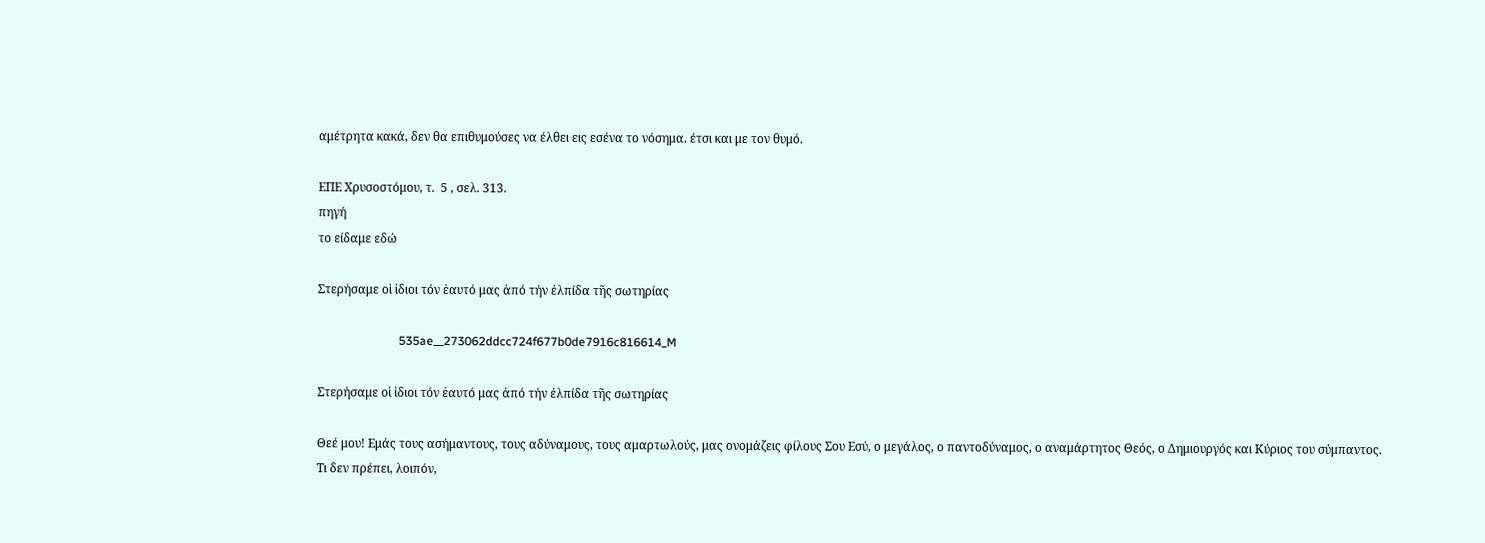αμέτρητα κακά, δεν θα επιθυμούσες να έλθει εις εσένα το νόσημα. έτσι και με τον θυμό.

ΕΠΕ Χρυσοστόμου, τ.  5 , σελ. 313.
πηγή
το είδαμε εδώ

Στερήσαμε οἱ ἰδιοι τόν ἑαυτό μας ἀπό τήν ἐλπίδα τῆς σωτηρίας

                           535ae__273062ddcc724f677b0de7916c816614_M

Στερήσαμε οἱ ἰδιοι τόν ἑαυτό μας ἀπό τήν ἐλπίδα τῆς σωτηρίας

Θεέ μου! Εμάς τους ασήμαντους, τους αδύναμους, τους αμαρτωλούς, μας ονομάζεις φίλους Σου Εσύ, ο μεγάλος, ο παντοδύναμος, ο αναμάρτητος Θεός, ο Δημιουργός και Κύριος του σύμπαντος.
Τι δεν πρέπει, λοιπόν,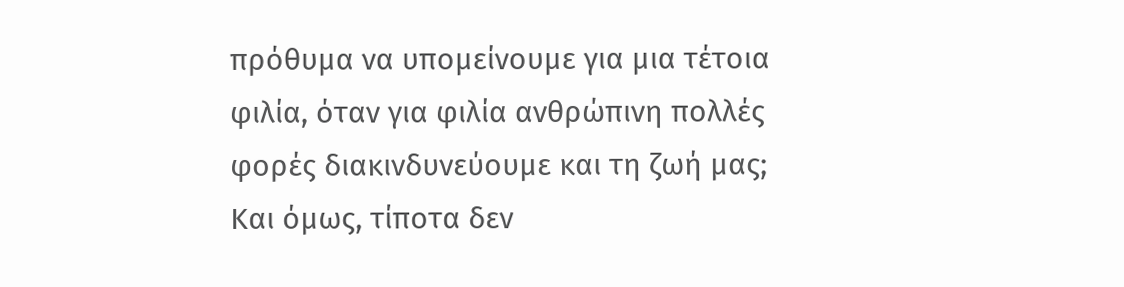πρόθυμα να υπομείνουμε για μια τέτοια φιλία, όταν για φιλία ανθρώπινη πολλές φορές διακινδυνεύουμε και τη ζωή μας;
Και όμως, τίποτα δεν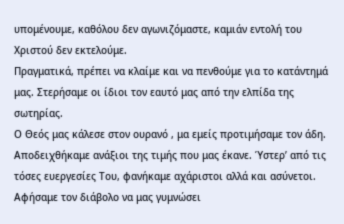υπομένουμε, καθόλου δεν αγωνιζόμαστε, καμιάν εντολή του Χριστού δεν εκτελούμε.
Πραγματικά, πρέπει να κλαίμε και να πενθούμε για το κατάντημά μας. Στερήσαμε οι ίδιοι τον εαυτό μας από την ελπίδα της σωτηρίας.
Ο Θεός μας κάλεσε στον ουρανό , μα εμείς προτιμήσαμε τον άδη. Αποδειχθήκαμε ανάξιοι της τιμής που μας έκανε. Ύστερ’ από τις τόσες ευεργεσίες Του, φανήκαμε αχάριστοι αλλά και ασύνετοι. Αφήσαμε τον διάβολο να μας γυμνώσει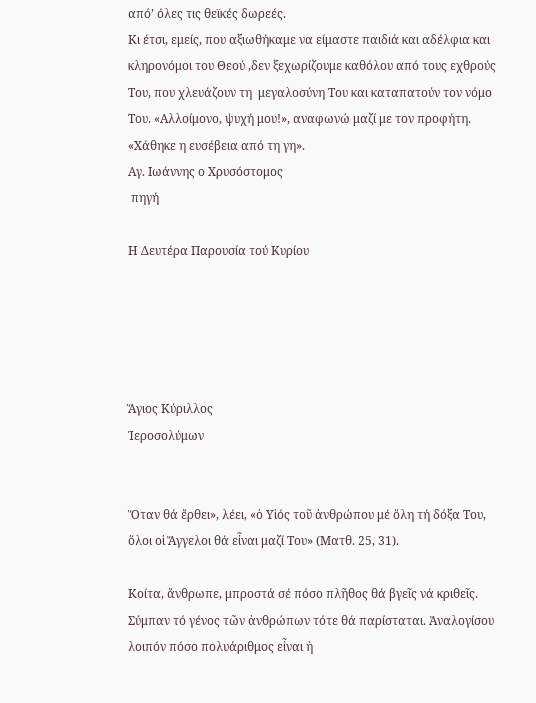από’ όλες τις θεϊκές δωρεές.
Κι έτσι, εμείς, που αξιωθήκαμε να είμαστε παιδιά και αδέλφια και κληρονόμοι του Θεού ,δεν ξεχωρίζουμε καθόλου από τους εχθρούς Του, που χλευάζουν τη  μεγαλοσύνη Του και καταπατούν τον νόμο Του. «Αλλοίμονο, ψυχή μου!», αναφωνώ μαζί με τον προφήτη. «Χάθηκε η ευσέβεια από τη γη».
Αγ. Ιωάννης ο Χρυσόστομος
 πηγή

Η Δευτέρα Παρουσία τού Κυρίου





Ἅγιος Κύριλλος
Ἱεροσολύμων


Ὅταν θά ἔρθει», λέει, «ὁ Υἱός τοῦ ἀνθρώπου μέ ὅλη τή δόξα Του, ὅλοι οἱ Ἄγγελοι θά εἶναι μαζί Του» (Ματθ. 25, 31).

Κοίτα, ἄνθρωπε, μπροστά σέ πόσο πλῆθος θά βγεῖς νά κριθεῖς. Σύμπαν τό γένος τῶν ἀνθρώπων τότε θά παρίσταται. Ἀναλογίσου λοιπόν πόσο πολυάριθμος εἶναι ἠ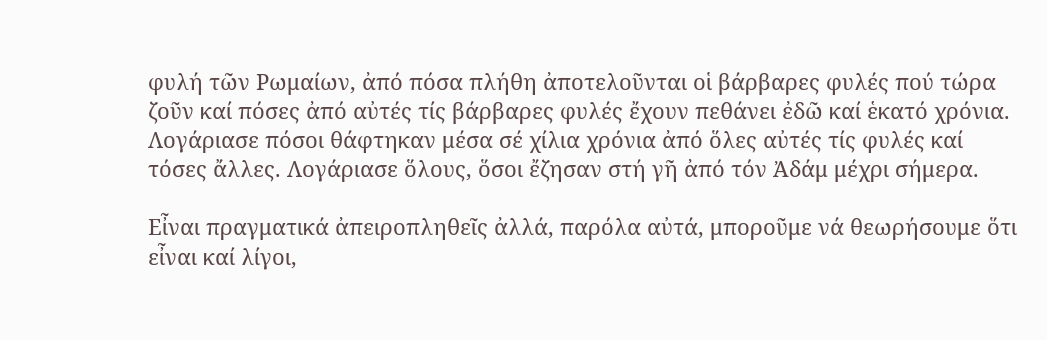φυλή τῶν Ρωμαίων, ἀπό πόσα πλήθη ἀποτελοῦνται οἱ βάρβαρες φυλές πού τώρα ζοῦν καί πόσες ἀπό αὐτές τίς βάρβαρες φυλές ἔχουν πεθάνει ἐδῶ καί ἑκατό χρόνια. Λογάριασε πόσοι θάφτηκαν μέσα σέ χίλια χρόνια ἀπό ὅλες αὐτές τίς φυλές καί τόσες ἄλλες. Λογάριασε ὅλους, ὅσοι ἔζησαν στή γῆ ἀπό τόν Ἀδάμ μέχρι σήμερα.

Εἶναι πραγματικά ἀπειροπληθεῖς ἀλλά, παρόλα αὐτά, μποροῦμε νά θεωρήσουμε ὅτι εἶναι καί λίγοι,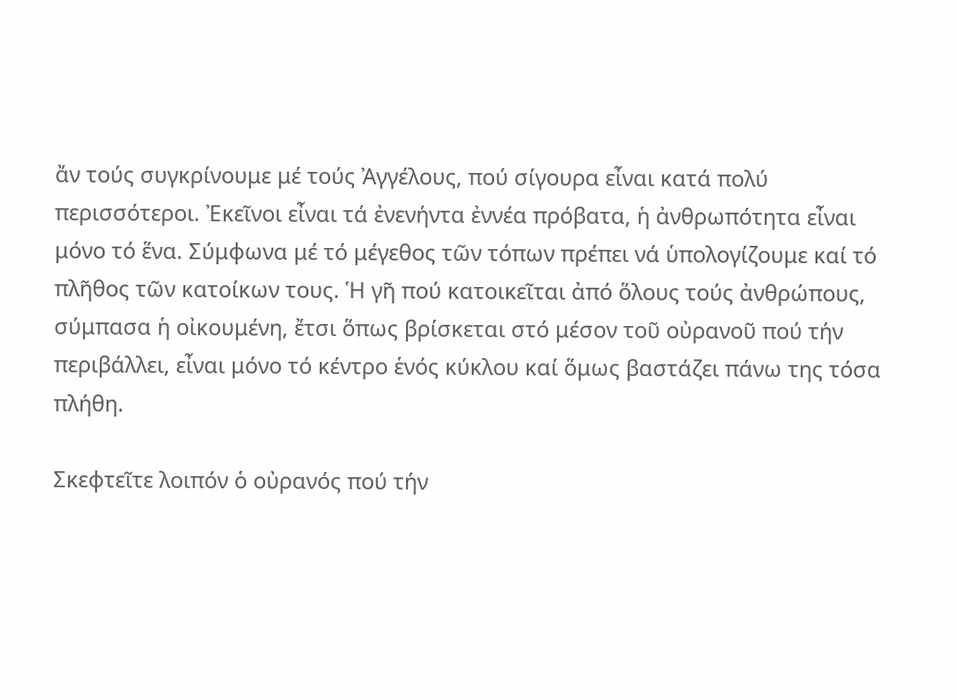ἄν τούς συγκρίνουμε μέ τούς Ἀγγέλους, πού σίγουρα εἶναι κατά πολύ περισσότεροι. Ἐκεῖνοι εἶναι τά ἐνενήντα ἐννέα πρόβατα, ἡ ἀνθρωπότητα εἶναι μόνο τό ἕνα. Σύμφωνα μέ τό μέγεθος τῶν τόπων πρέπει νά ὑπολογίζουμε καί τό πλῆθος τῶν κατοίκων τους. Ἡ γῆ πού κατοικεῖται ἀπό ὅλους τούς ἀνθρώπους, σύμπασα ἡ οἰκουμένη, ἔτσι ὅπως βρίσκεται στό μέσον τοῦ οὐρανοῦ πού τήν περιβάλλει, εἶναι μόνο τό κέντρο ἑνός κύκλου καί ὅμως βαστάζει πάνω της τόσα πλήθη.

Σκεφτεῖτε λοιπόν ὁ οὐρανός πού τήν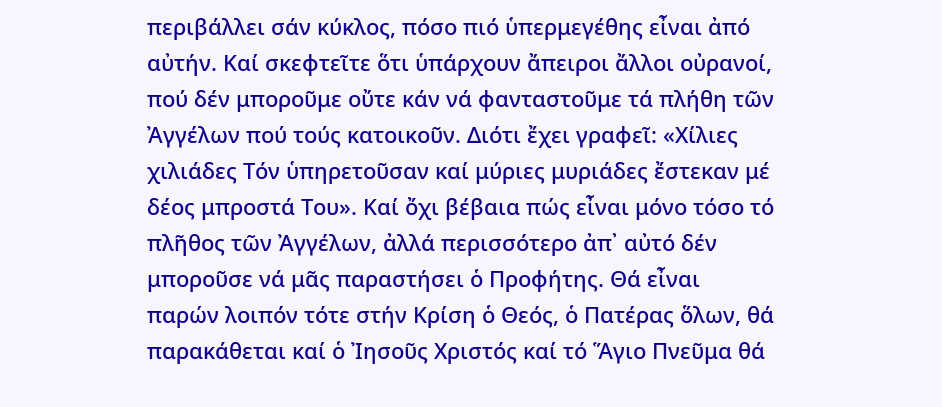περιβάλλει σάν κύκλος, πόσο πιό ὑπερμεγέθης εἶναι ἀπό αὐτήν. Καί σκεφτεῖτε ὅτι ὑπάρχουν ἄπειροι ἄλλοι οὐρανοί, πού δέν μποροῦμε οὔτε κάν νά φανταστοῦμε τά πλήθη τῶν Ἀγγέλων πού τούς κατοικοῦν. Διότι ἔχει γραφεῖ: «Χίλιες χιλιάδες Τόν ὑπηρετοῦσαν καί μύριες μυριάδες ἔστεκαν μέ δέος μπροστά Του». Καί ὄχι βέβαια πώς εἶναι μόνο τόσο τό πλῆθος τῶν Ἀγγέλων, ἀλλά περισσότερο ἀπ᾽ αὐτό δέν μποροῦσε νά μᾶς παραστήσει ὁ Προφήτης. Θά εἶναι παρών λοιπόν τότε στήν Κρίση ὁ Θεός, ὁ Πατέρας ὅλων, θά παρακάθεται καί ὁ Ἰησοῦς Χριστός καί τό Ἅγιο Πνεῦμα θά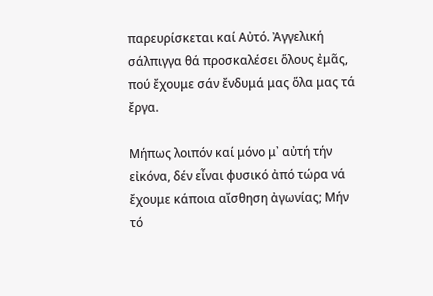παρευρίσκεται καί Αὐτό. Ἀγγελική σάλπιγγα θά προσκαλέσει ὅλους ἐμᾶς, πού ἔχουμε σάν ἔνδυμά μας ὅλα μας τά ἔργα.

Μήπως λοιπόν καί μόνο μ᾽ αὐτή τήν εἰκόνα, δέν εἶναι φυσικό ἀπό τώρα νά ἔχουμε κάποια αἴσθηση ἀγωνίας; Μήν τό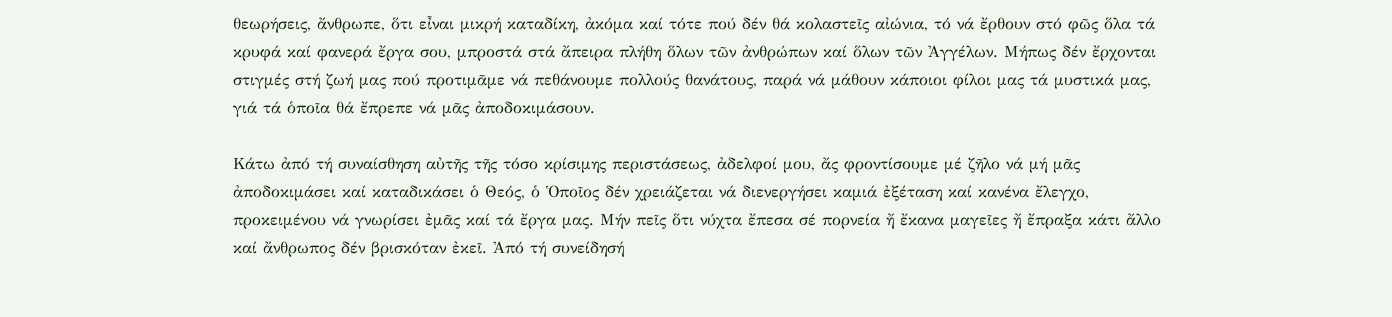θεωρήσεις, ἄνθρωπε, ὅτι εἶναι μικρή καταδίκη, ἀκόμα καί τότε πού δέν θά κολαστεῖς αἰώνια, τό νά ἔρθουν στό φῶς ὅλα τά κρυφά καί φανερά ἔργα σου, μπροστά στά ἄπειρα πλήθη ὅλων τῶν ἀνθρώπων καί ὅλων τῶν Ἀγγέλων. Μήπως δέν ἔρχονται στιγμές στή ζωή μας πού προτιμᾶμε νά πεθάνουμε πολλούς θανάτους, παρά νά μάθουν κάποιοι φίλοι μας τά μυστικά μας, γιά τά ὁποῖα θά ἔπρεπε νά μᾶς ἀποδοκιμάσουν.

Κάτω ἀπό τή συναίσθηση αὐτῆς τῆς τόσο κρίσιμης περιστάσεως, ἀδελφοί μου, ἄς φροντίσουμε μέ ζῆλο νά μή μᾶς ἀποδοκιμάσει καί καταδικάσει ὁ Θεός, ὁ Ὁποῖος δέν χρειάζεται νά διενεργήσει καμιά ἐξέταση καί κανένα ἔλεγχο, προκειμένου νά γνωρίσει ἐμᾶς καί τά ἔργα μας. Μήν πεῖς ὅτι νύχτα ἔπεσα σέ πορνεία ἤ ἔκανα μαγεῖες ἤ ἔπραξα κάτι ἄλλο καί ἄνθρωπος δέν βρισκόταν ἐκεῖ. Ἀπό τή συνείδησή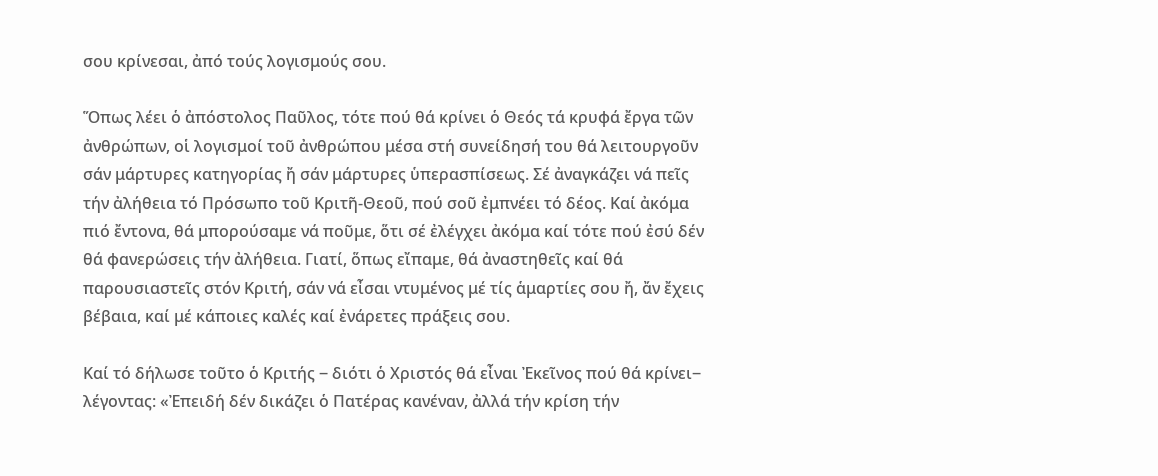σου κρίνεσαι, ἀπό τούς λογισμούς σου.

Ὅπως λέει ὁ ἀπόστολος Παῦλος, τότε πού θά κρίνει ὁ Θεός τά κρυφά ἔργα τῶν ἀνθρώπων, οἱ λογισμοί τοῦ ἀνθρώπου μέσα στή συνείδησή του θά λειτουργοῦν σάν μάρτυρες κατηγορίας ἤ σάν μάρτυρες ὑπερασπίσεως. Σέ ἀναγκάζει νά πεῖς τήν ἀλήθεια τό Πρόσωπο τοῦ Κριτῆ-Θεοῦ, πού σοῦ ἐμπνέει τό δέος. Καί ἀκόμα πιό ἔντονα, θά μπορούσαμε νά ποῦμε, ὅτι σέ ἐλέγχει ἀκόμα καί τότε πού ἐσύ δέν θά φανερώσεις τήν ἀλήθεια. Γιατί, ὅπως εἴπαμε, θά ἀναστηθεῖς καί θά παρουσιαστεῖς στόν Κριτή, σάν νά εἶσαι ντυμένος μέ τίς ἁμαρτίες σου ἤ, ἄν ἔχεις βέβαια, καί μέ κάποιες καλές καί ἐνάρετες πράξεις σου.

Καί τό δήλωσε τοῦτο ὁ Κριτής ‒ διότι ὁ Χριστός θά εἶναι Ἐκεῖνος πού θά κρίνει‒ λέγοντας: «Ἐπειδή δέν δικάζει ὁ Πατέρας κανέναν, ἀλλά τήν κρίση τήν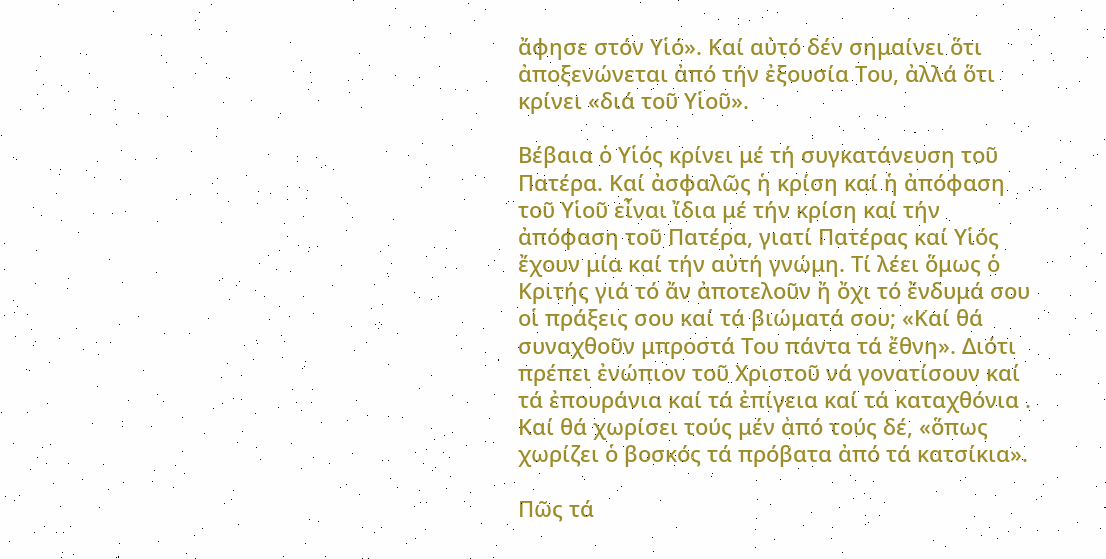ἄφησε στόν Υἱό». Καί αὐτό δέν σημαίνει ὅτι ἀποξενώνεται ἀπό τήν ἐξουσία Του, ἀλλά ὅτι κρίνει «διά τοῦ Υἱοῦ».

Βέβαια ὁ Υἱός κρίνει μέ τή συγκατάνευση τοῦ Πατέρα. Καί ἀσφαλῶς ἡ κρίση καί ἡ ἀπόφαση τοῦ Υἱοῦ εἶναι ἴδια μέ τήν κρίση καί τήν ἀπόφαση τοῦ Πατέρα, γιατί Πατέρας καί Υἱός ἔχουν μία καί τήν αὐτή γνώμη. Τί λέει ὅμως ὁ Κριτής γιά τό ἄν ἀποτελοῦν ἤ ὄχι τό ἔνδυμά σου οἱ πράξεις σου καί τά βιώματά σου; «Καί θά συναχθοῦν μπροστά Του πάντα τά ἔθνη». Διότι πρέπει ἐνώπιον τοῦ Χριστοῦ νά γονατίσουν καί τά ἐπουράνια καί τά ἐπίγεια καί τά καταχθόνια . Καί θά χωρίσει τούς μέν ἀπό τούς δέ, «ὅπως χωρίζει ὁ βοσκός τά πρόβατα ἀπό τά κατσίκια».

Πῶς τά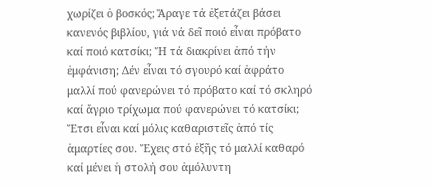χωρίζει ὁ βοσκός; Ἄραγε τά ἐξετάζει βάσει κανενός βιβλίου, γιά νά δεῖ ποιό εἶναι πρόβατο καί ποιό κατσίκι; Ἤ τά διακρίνει ἀπό τήν ἐμφάνιση; Δέν εἶναι τό σγουρό καί ἀφράτο μαλλί πού φανερώνει τό πρόβατο καί τό σκληρό καί ἄγριο τρίχωμα πού φανερώνει τό κατσίκι; Ἔτσι εἶναι καί μόλις καθαριστεῖς ἀπό τίς ἁμαρτίες σου. Ἔχεις στό ἑξῆς τό μαλλί καθαρό καί μένει ἡ στολή σου ἀμόλυντη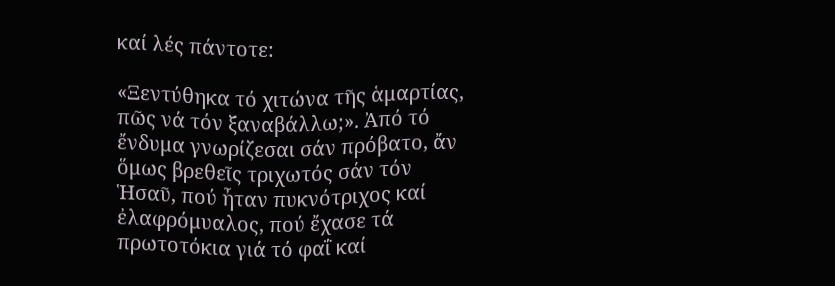καί λές πάντοτε:

«Ξεντύθηκα τό χιτώνα τῆς ἁμαρτίας, πῶς νά τόν ξαναβάλλω;». Ἀπό τό ἔνδυμα γνωρίζεσαι σάν πρόβατο, ἄν ὅμως βρεθεῖς τριχωτός σάν τόν Ἡσαῦ, πού ἦταν πυκνότριχος καί ἐλαφρόμυαλος, πού ἔχασε τά πρωτοτόκια γιά τό φαΐ καί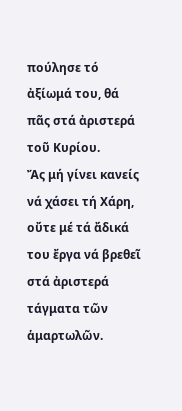πούλησε τό ἀξίωμά του, θά πᾶς στά ἀριστερά τοῦ Κυρίου.
Ἄς μή γίνει κανείς νά χάσει τή Χάρη, οὔτε μέ τά ἄδικά του ἔργα νά βρεθεῖ στά ἀριστερά τάγματα τῶν ἁμαρτωλῶν.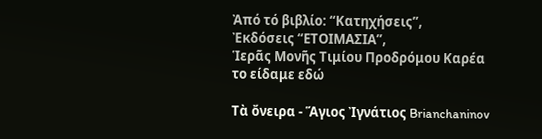Ἀπό τό βιβλίο: “Κατηχήσεις”,
Ἐκδόσεις “ΕΤΟΙΜΑΣΙΑ”,
Ἱερᾶς Μονῆς Τιμίου Προδρόμου Καρέα
το είδαμε εδώ

Τὰ ὄνειρα - Ἅγιος Ἰγνάτιος Brianchaninov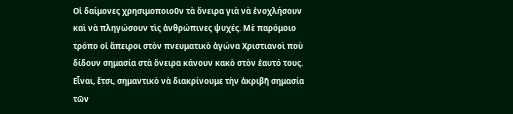Οἱ δαίμονες χρησιμοποιοῦν τὰ ὄνειρα γιὰ νὰ ἐνοχλήσουν καὶ νὰ πληγώσουν τὶς ἀνθρώπινες ψυχές. Μὲ παρόμοιο τρόπο οἱ ἄπειροι στὸν πνευματικὸ ἀγώνα Χριστιανοὶ ποὺ δίδουν σημασία στὰ ὄνειρα κάνουν κακὸ στὸν ἑαυτό τους. Εἶναι, ἔτσι, σημαντικὸ νὰ διακρίνουμε τὴν ἀκριβῆ σημασία τῶν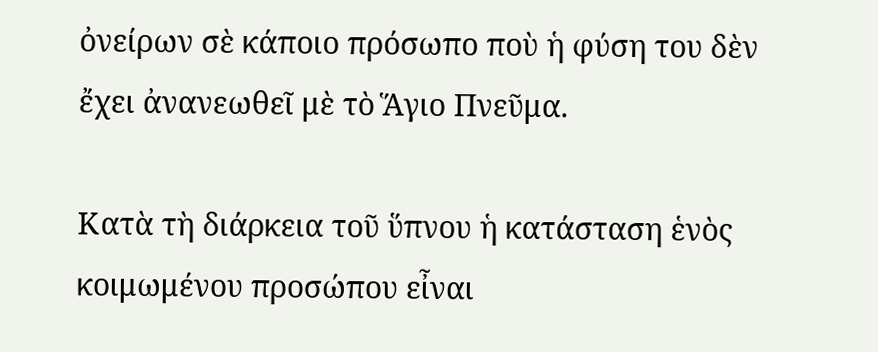ὀνείρων σὲ κάποιο πρόσωπο ποὺ ἡ φύση του δὲν ἔχει ἀνανεωθεῖ μὲ τὸ Ἅγιο Πνεῦμα.

Κατὰ τὴ διάρκεια τοῦ ὕπνου ἡ κατάσταση ἑνὸς κοιμωμένου προσώπου εἶναι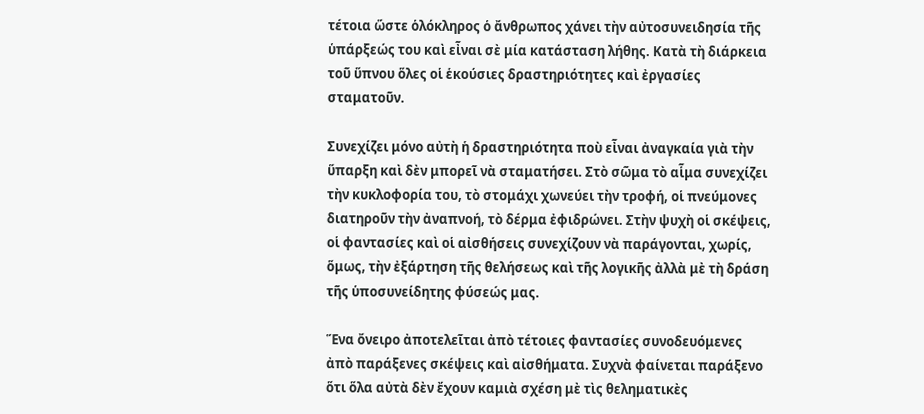τέτοια ὥστε ὁλόκληρος ὁ ἄνθρωπος χάνει τὴν αὐτοσυνειδησία τῆς ὑπάρξεώς του καὶ εἶναι σὲ μία κατάσταση λήθης. Κατὰ τὴ διάρκεια τοῦ ὕπνου ὅλες οἱ ἑκούσιες δραστηριότητες καὶ ἐργασίες σταματοῦν.

Συνεχίζει μόνο αὐτὴ ἡ δραστηριότητα ποὺ εἶναι ἀναγκαία γιὰ τὴν ὕπαρξη καὶ δὲν μπορεῖ νὰ σταματήσει. Στὸ σῶμα τὸ αἷμα συνεχίζει τὴν κυκλοφορία του, τὸ στομάχι χωνεύει τὴν τροφή, οἱ πνεύμονες διατηροῦν τὴν ἀναπνοή, τὸ δέρμα ἐφιδρώνει. Στὴν ψυχὴ οἱ σκέψεις, οἱ φαντασίες καὶ οἱ αἰσθήσεις συνεχίζουν νὰ παράγονται, χωρίς, ὅμως, τὴν ἐξάρτηση τῆς θελήσεως καὶ τῆς λογικῆς ἀλλὰ μὲ τὴ δράση τῆς ὑποσυνείδητης φύσεώς μας.

Ἕνα ὄνειρο ἀποτελεῖται ἀπὸ τέτοιες φαντασίες συνοδευόμενες ἀπὸ παράξενες σκέψεις καὶ αἰσθήματα. Συχνὰ φαίνεται παράξενο ὅτι ὅλα αὐτὰ δὲν ἔχουν καμιὰ σχέση μὲ τὶς θεληματικὲς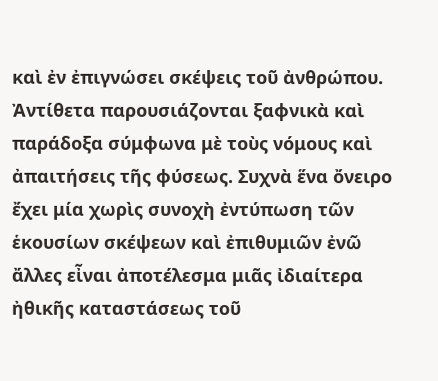καὶ ἐν ἐπιγνώσει σκέψεις τοῦ ἀνθρώπου. Ἀντίθετα παρουσιάζονται ξαφνικὰ καὶ παράδοξα σύμφωνα μὲ τοὺς νόμους καὶ ἀπαιτήσεις τῆς φύσεως. Συχνὰ ἕνα ὄνειρο ἔχει μία χωρὶς συνοχὴ ἐντύπωση τῶν ἑκουσίων σκέψεων καὶ ἐπιθυμιῶν ἐνῶ ἄλλες εἶναι ἀποτέλεσμα μιᾶς ἰδιαίτερα ἠθικῆς καταστάσεως τοῦ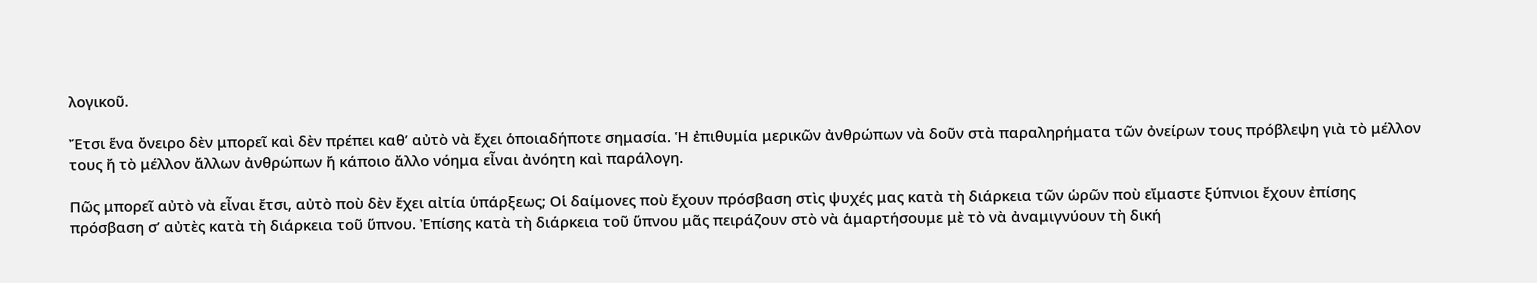λογικοῦ.

Ἔτσι ἕνα ὄνειρο δὲν μπορεῖ καὶ δὲν πρέπει καθ’ αὐτὸ νὰ ἔχει ὁποιαδήποτε σημασία. Ἡ ἐπιθυμία μερικῶν ἀνθρώπων νὰ δοῦν στὰ παραληρήματα τῶν ὀνείρων τους πρόβλεψη γιὰ τὸ μέλλον τους ἤ τὸ μέλλον ἄλλων ἀνθρώπων ἤ κάποιο ἄλλο νόημα εἶναι ἀνόητη καὶ παράλογη.

Πῶς μπορεῖ αὐτὸ νὰ εἶναι ἔτσι, αὐτὸ ποὺ δὲν ἔχει αἰτία ὑπάρξεως; Οἱ δαίμονες ποὺ ἔχουν πρόσβαση στὶς ψυχές μας κατὰ τὴ διάρκεια τῶν ὡρῶν ποὺ εἴμαστε ξύπνιοι ἔχουν ἐπίσης πρόσβαση σ’ αὐτὲς κατὰ τὴ διάρκεια τοῦ ὕπνου. Ἐπίσης κατὰ τὴ διάρκεια τοῦ ὕπνου μᾶς πειράζουν στὸ νὰ ἁμαρτήσουμε μὲ τὸ νὰ ἀναμιγνύουν τὴ δική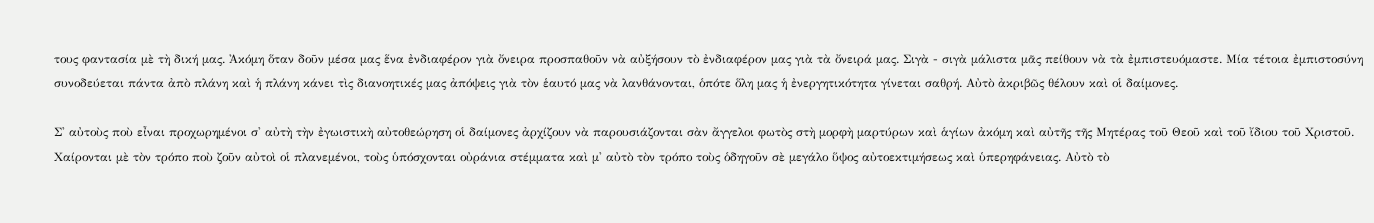τους φαντασία μὲ τὴ δική μας. Ἀκόμη ὅταν δοῦν μέσα μας ἕνα ἐνδιαφέρον γιὰ ὄνειρα προσπαθοῦν νὰ αὐξήσουν τὸ ἐνδιαφέρον μας γιὰ τὰ ὄνειρά μας. Σιγὰ - σιγὰ μάλιστα μᾶς πείθουν νὰ τὰ ἐμπιστευόμαστε. Μία τέτοια ἐμπιστοσύνη συνοδεύεται πάντα ἀπὸ πλάνη καὶ ἡ πλάνη κάνει τὶς διανοητικές μας ἀπόψεις γιὰ τὸν ἑαυτό μας νὰ λανθάνονται, ὁπότε ὅλη μας ἡ ἐνεργητικότητα γίνεται σαθρή. Αὐτὸ ἀκριβῶς θέλουν καὶ οἱ δαίμονες.

Σ' αὐτοὺς ποὺ εἶναι προχωρημένοι σ' αὐτὴ τὴν ἐγωιστικὴ αὐτοθεώρηση οἱ δαίμονες ἀρχίζουν νὰ παρουσιάζονται σὰν ἄγγελοι φωτὸς στὴ μορφὴ μαρτύρων καὶ ἁγίων ἀκόμη καὶ αὐτῆς τῆς Μητέρας τοῦ Θεοῦ καὶ τοῦ ἴδιου τοῦ Χριστοῦ. Χαίρονται μὲ τὸν τρόπο ποὺ ζοῦν αὐτοὶ οἱ πλανεμένοι, τοὺς ὑπόσχονται οὐράνια στέμματα καὶ μ' αὐτὸ τὸν τρόπο τοὺς ὁδηγοῦν σὲ μεγάλο ὕψος αὐτοεκτιμήσεως καὶ ὑπερηφάνειας. Αὐτὸ τὸ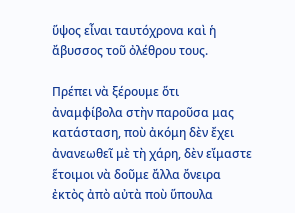ὕψος εἶναι ταυτόχρονα καὶ ἡ ἄβυσσος τοῦ ὀλέθρου τους.

Πρέπει νὰ ξέρουμε ὅτι ἀναμφίβολα στὴν παροῦσα μας κατάσταση, ποὺ ἀκόμη δὲν ἔχει ἀνανεωθεῖ μὲ τὴ χάρη, δὲν εἴμαστε ἕτοιμοι νὰ δοῦμε ἄλλα ὄνειρα ἐκτὸς ἀπὸ αὐτὰ ποὺ ὕπουλα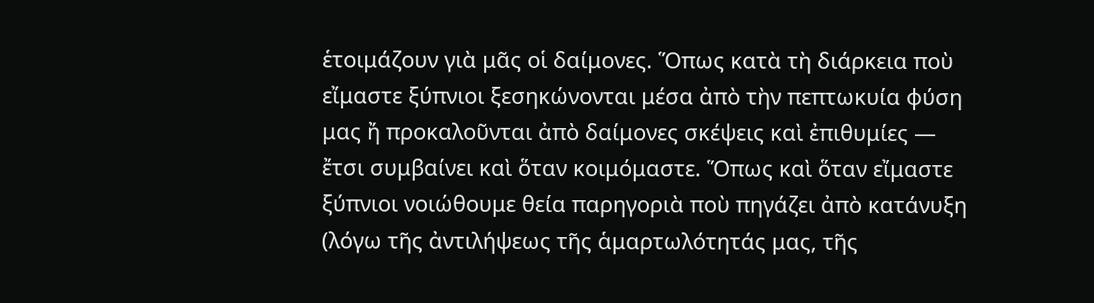ἑτοιμάζουν γιὰ μᾶς οἱ δαίμονες. Ὅπως κατὰ τὴ διάρκεια ποὺ εἴμαστε ξύπνιοι ξεσηκώνονται μέσα ἀπὸ τὴν πεπτωκυία φύση μας ἤ προκαλοῦνται ἀπὸ δαίμονες σκέψεις καὶ ἐπιθυμίες — ἔτσι συμβαίνει καὶ ὅταν κοιμόμαστε. Ὅπως καὶ ὅταν εἴμαστε ξύπνιοι νοιώθουμε θεία παρηγοριὰ ποὺ πηγάζει ἀπὸ κατάνυξη (λόγω τῆς ἀντιλήψεως τῆς ἁμαρτωλότητάς μας, τῆς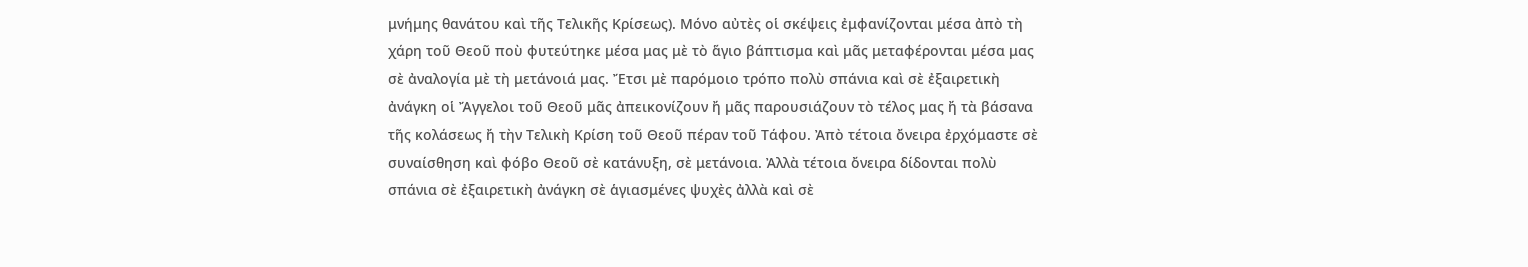μνήμης θανάτου καὶ τῆς Τελικῆς Κρίσεως). Μόνο αὐτὲς οἱ σκέψεις ἐμφανίζονται μέσα ἀπὸ τὴ χάρη τοῦ Θεοῦ ποὺ φυτεύτηκε μέσα μας μὲ τὸ ἅγιο βάπτισμα καὶ μᾶς μεταφέρονται μέσα μας σὲ ἀναλογία μὲ τὴ μετάνοιά μας. Ἔτσι μὲ παρόμοιο τρόπο πολὺ σπάνια καὶ σὲ ἐξαιρετικὴ ἀνάγκη οἱ Ἄγγελοι τοῦ Θεοῦ μᾶς ἀπεικονίζουν ἤ μᾶς παρουσιάζουν τὸ τέλος μας ἤ τὰ βάσανα τῆς κολάσεως ἤ τὴν Τελικὴ Κρίση τοῦ Θεοῦ πέραν τοῦ Τάφου. Ἀπὸ τέτοια ὄνειρα ἐρχόμαστε σὲ συναίσθηση καὶ φόβο Θεοῦ σὲ κατάνυξη, σὲ μετάνοια. Ἀλλὰ τέτοια ὄνειρα δίδονται πολὺ σπάνια σὲ ἐξαιρετικὴ ἀνάγκη σὲ ἁγιασμένες ψυχὲς ἀλλὰ καὶ σὲ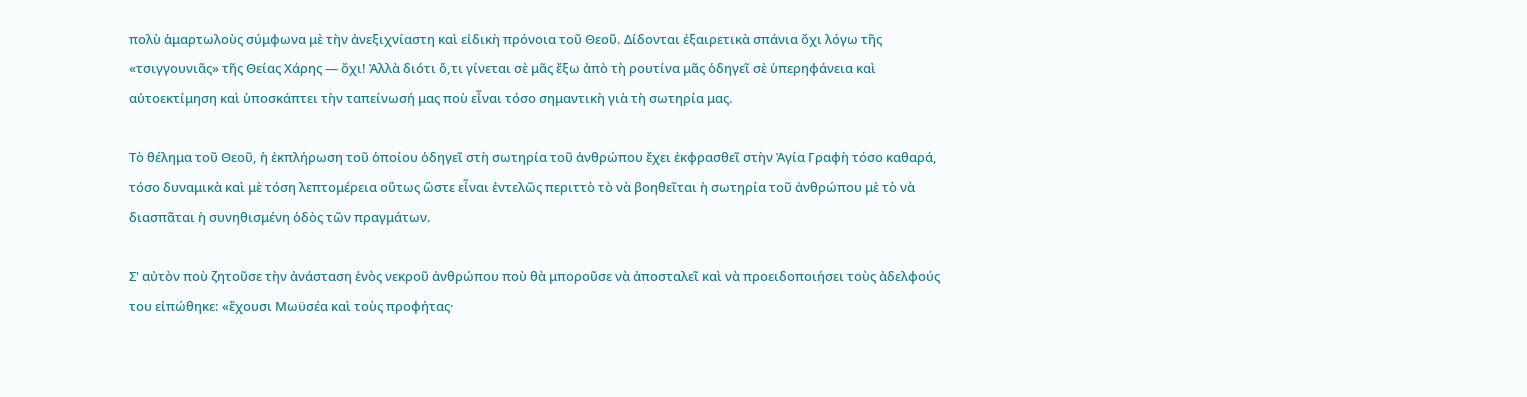πολὺ ἁμαρτωλοὺς σύμφωνα μὲ τὴν ἀνεξιχνίαστη καὶ εἰδικὴ πρόνοια τοῦ Θεοῦ. Δίδονται ἐξαιρετικὰ σπάνια ὄχι λόγω τῆς «τσιγγουνιᾶς» τῆς Θείας Χάρης — ὄχι! Ἀλλὰ διότι ὅ,τι γίνεται σὲ μᾶς ἔξω ἀπὸ τὴ ρουτίνα μᾶς ὁδηγεῖ σὲ ὑπερηφάνεια καὶ αὐτοεκτίμηση καὶ ὑποσκάπτει τὴν ταπείνωσή μας ποὺ εἶναι τόσο σημαντικὴ γιὰ τὴ σωτηρία μας.

Τὸ θέλημα τοῦ Θεοῦ, ἡ ἐκπλήρωση τοῦ ὁποίου ὁδηγεῖ στὴ σωτηρία τοῦ ἀνθρώπου ἔχει ἐκφρασθεῖ στὴν Ἁγία Γραφὴ τόσο καθαρά, τόσο δυναμικὰ καὶ μὲ τόση λεπτομέρεια οὕτως ὥστε εἶναι ἐντελῶς περιττὸ τὸ νὰ βοηθεῖται ἡ σωτηρία τοῦ ἀνθρώπου μὲ τὸ νὰ διασπᾶται ἡ συνηθισμένη ὁδὸς τῶν πραγμάτων.

Σ' αὐτὸν ποὺ ζητοῦσε τὴν ἀνάσταση ἑνὸς νεκροῦ ἀνθρώπου ποὺ θὰ μποροῦσε νὰ ἀποσταλεῖ καὶ νὰ προειδοποιήσει τοὺς ἀδελφούς του εἰπώθηκε: «ἔχουσι Μωϋσέα καὶ τοὺς προφήτας·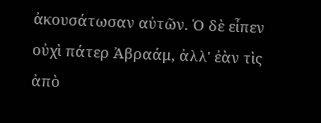ἀκουσάτωσαν αὐτῶν. Ὁ δὲ εἶπεν οὐχὶ πάτερ Ἀβραάμ, ἀλλ' ἐὰν τὶς ἀπὸ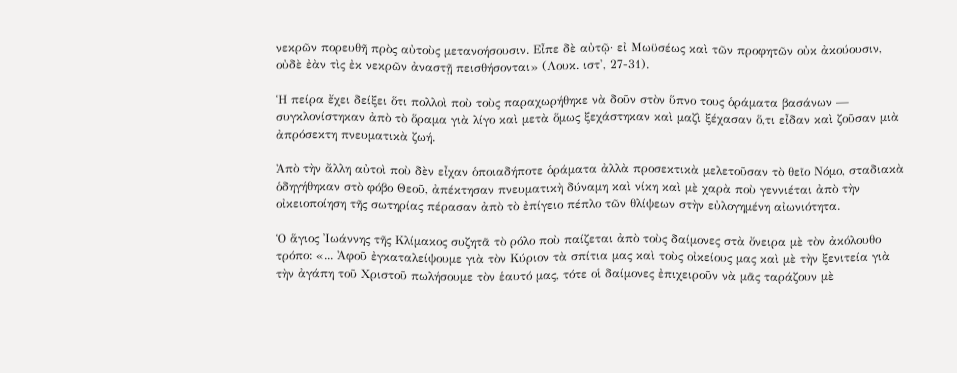νεκρῶν πορευθῆ πρὸς αὐτοὺς μετανοήσουσιν. Εἶπε δὲ αὐτῷ· εἰ Μωϋσέως καὶ τῶν προφητῶν οὐκ ἀκούουσιν, οὐδὲ ἐὰν τὶς ἐκ νεκρῶν ἀναστῇ πεισθήσονται» (Λουκ. ιστ', 27-31).

Ἡ πείρα ἔχει δείξει ὅτι πολλοὶ ποὺ τοὺς παραχωρήθηκε νὰ δοῦν στὸν ὕπνο τους ὁράματα βασάνων — συγκλονίστηκαν ἀπὸ τὸ ὅραμα γιὰ λίγο καὶ μετὰ ὅμως ξεχάστηκαν καὶ μαζὶ ξέχασαν ὅ,τι εἶδαν καὶ ζοῦσαν μιὰ ἀπρόσεκτη πνευματικὰ ζωή.

Ἀπὸ τὴν ἄλλη αὐτοὶ ποὺ δὲν εἶχαν ὁποιαδήποτε ὁράματα ἀλλὰ προσεκτικὰ μελετοῦσαν τὸ θεῖο Νόμο, σταδιακὰ ὁδηγήθηκαν στὸ φόβο Θεοῦ, ἀπέκτησαν πνευματικὴ δύναμη καὶ νίκη καὶ μὲ χαρὰ ποὺ γεννιέται ἀπὸ τὴν οἰκειοποίηση τῆς σωτηρίας πέρασαν ἀπὸ τὸ ἐπίγειο πέπλο τῶν θλίψεων στὴν εὐλογημένη αἰωνιότητα.

Ὁ ἅγιος Ἰωάννης τῆς Κλίμακος συζητᾶ τὸ ρόλο ποὺ παίζεται ἀπὸ τοὺς δαίμονες στὰ ὄνειρα μὲ τὸν ἀκόλουθο τρόπο: «... Ἀφοῦ ἐγκαταλείψουμε γιὰ τὸν Κύριον τὰ σπίτια μας καὶ τοὺς οἰκείους μας καὶ μὲ τὴν ξενιτεία γιὰ τὴν ἀγάπη τοῦ Χριστοῦ πωλήσουμε τὸν ἑαυτό μας, τότε οἱ δαίμονες ἐπιχειροῦν νὰ μᾶς ταράζουν μὲ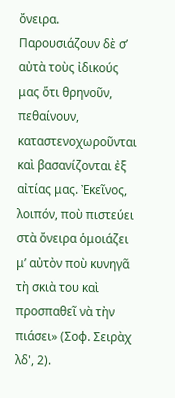ὄνειρα. Παρουσιάζουν δὲ σ’ αὐτὰ τοὺς ἰδικούς μας ὅτι θρηνοῦν, πεθαίνουν, καταστενοχωροῦνται καὶ βασανίζονται ἐξ αἰτίας μας. Ἐκεῖνος, λοιπόν, ποὺ πιστεύει στὰ ὄνειρα ὁμοιάζει μ’ αὐτὸν ποὺ κυνηγᾶ τὴ σκιὰ του καὶ προσπαθεῖ νὰ τὴν πιάσει» (Σοφ. Σειρὰχ λδ', 2).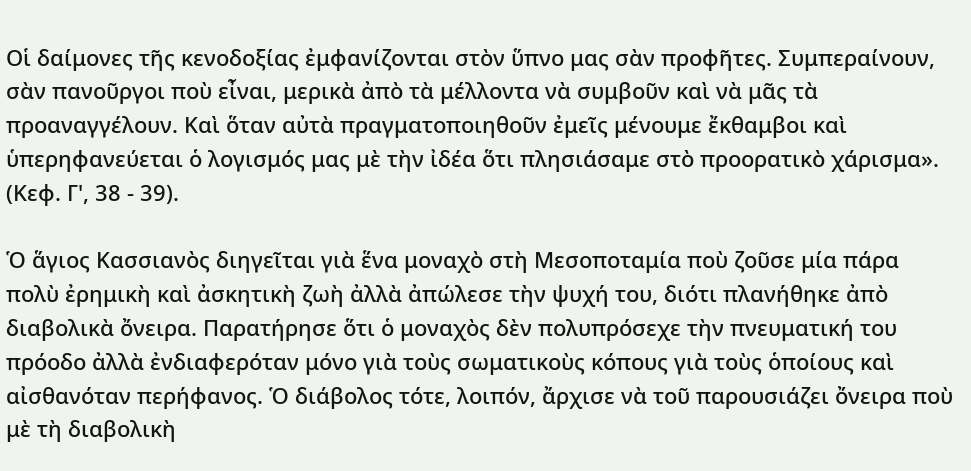Οἱ δαίμονες τῆς κενοδοξίας ἐμφανίζονται στὸν ὕπνο μας σὰν προφῆτες. Συμπεραίνουν, σὰν πανοῦργοι ποὺ εἶναι, μερικὰ ἀπὸ τὰ μέλλοντα νὰ συμβοῦν καὶ νὰ μᾶς τὰ προαναγγέλουν. Καὶ ὅταν αὐτὰ πραγματοποιηθοῦν ἐμεῖς μένουμε ἔκθαμβοι καὶ ὑπερηφανεύεται ὁ λογισμός μας μὲ τὴν ἰδέα ὅτι πλησιάσαμε στὸ προορατικὸ χάρισμα». (Κεφ. Γ', 38 - 39).

Ὁ ἅγιος Κασσιανὸς διηγεῖται γιὰ ἕνα μοναχὸ στὴ Μεσοποταμία ποὺ ζοῦσε μία πάρα πολὺ ἐρημικὴ καὶ ἀσκητικὴ ζωὴ ἀλλὰ ἀπώλεσε τὴν ψυχή του, διότι πλανήθηκε ἀπὸ διαβολικὰ ὄνειρα. Παρατήρησε ὅτι ὁ μοναχὸς δὲν πολυπρόσεχε τὴν πνευματική του πρόοδο ἀλλὰ ἐνδιαφερόταν μόνο γιὰ τοὺς σωματικοὺς κόπους γιὰ τοὺς ὁποίους καὶ αἰσθανόταν περήφανος. Ὁ διάβολος τότε, λοιπόν, ἄρχισε νὰ τοῦ παρουσιάζει ὄνειρα ποὺ μὲ τὴ διαβολικὴ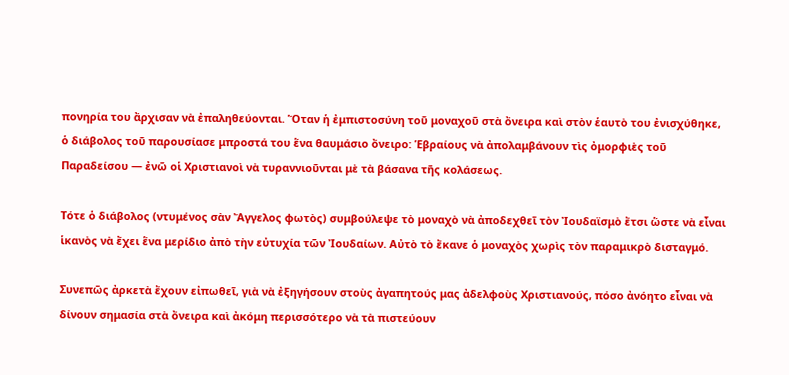πονηρία του ἄρχισαν νὰ ἐπαληθεύονται. Ὅταν ἡ ἐμπιστοσύνη τοῦ μοναχοῦ στὰ ὄνειρα καὶ στὸν ἑαυτὸ του ἐνισχύθηκε, ὁ διάβολος τοῦ παρουσίασε μπροστά του ἕνα θαυμάσιο ὄνειρο: Ἑβραίους νὰ ἀπολαμβάνουν τὶς ὀμορφιὲς τοῦ Παραδείσου — ἐνῶ οἱ Χριστιανοὶ νὰ τυραννιοῦνται μὲ τὰ βάσανα τῆς κολάσεως.

Τότε ὁ διάβολος (ντυμένος σὰν Ἄγγελος φωτὸς) συμβούλεψε τὸ μοναχὸ νὰ ἀποδεχθεῖ τὸν Ἰουδαϊσμὸ ἔτσι ὥστε νὰ εἶναι ἱκανὸς νὰ ἔχει ἕνα μερίδιο ἀπὸ τὴν εὐτυχία τῶν Ἰουδαίων. Αὐτὸ τὸ ἔκανε ὁ μοναχὸς χωρὶς τὸν παραμικρὸ δισταγμό.

Συνεπῶς ἀρκετὰ ἔχουν εἰπωθεῖ, γιὰ νὰ ἐξηγήσουν στοὺς ἀγαπητούς μας ἀδελφοὺς Χριστιανούς, πόσο ἀνόητο εἶναι νὰ δίνουν σημασία στὰ ὄνειρα καὶ ἀκόμη περισσότερο νὰ τὰ πιστεύουν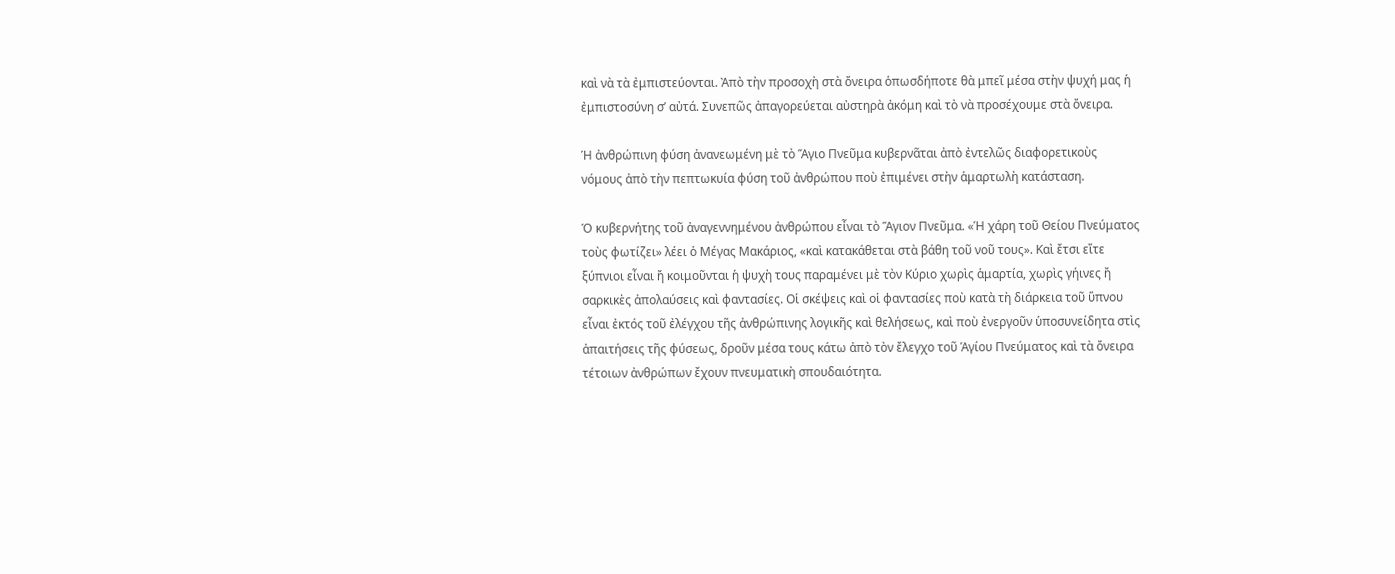καὶ νὰ τὰ ἐμπιστεύονται. Ἀπὸ τὴν προσοχὴ στὰ ὄνειρα ὁπωσδήποτε θὰ μπεῖ μέσα στὴν ψυχή μας ἡ ἐμπιστοσύνη σ’ αὐτά. Συνεπῶς ἀπαγορεύεται αὐστηρὰ ἀκόμη καὶ τὸ νὰ προσέχουμε στὰ ὄνειρα.

Ἡ ἀνθρώπινη φύση ἀνανεωμένη μὲ τὸ Ἅγιο Πνεῦμα κυβερνᾶται ἀπὸ ἐντελῶς διαφορετικοὺς νόμους ἀπὸ τὴν πεπτωκυία φύση τοῦ ἀνθρώπου ποὺ ἐπιμένει στὴν ἁμαρτωλὴ κατάσταση.

Ὁ κυβερνήτης τοῦ ἀναγεννημένου ἀνθρώπου εἶναι τὸ Ἅγιον Πνεῦμα. «Ἡ χάρη τοῦ Θείου Πνεύματος τοὺς φωτίζει» λέει ὁ Μέγας Μακάριος, «καὶ κατακάθεται στὰ βάθη τοῦ νοῦ τους». Καὶ ἔτσι εἴτε ξύπνιοι εἶναι ἤ κοιμοῦνται ἡ ψυχὴ τους παραμένει μὲ τὸν Κύριο χωρὶς ἁμαρτία, χωρὶς γήινες ἤ σαρκικὲς ἀπολαύσεις καὶ φαντασίες. Οἱ σκέψεις καὶ οἱ φαντασίες ποὺ κατὰ τὴ διάρκεια τοῦ ὕπνου εἶναι ἐκτός τοῦ ἐλέγχου τῆς ἀνθρώπινης λογικῆς καὶ θελήσεως, καὶ ποὺ ἐνεργοῦν ὑποσυνείδητα στὶς ἀπαιτήσεις τῆς φύσεως, δροῦν μέσα τους κάτω ἀπὸ τὸν ἔλεγχο τοῦ Ἁγίου Πνεύματος καὶ τὰ ὄνειρα τέτοιων ἀνθρώπων ἔχουν πνευματικὴ σπουδαιότητα.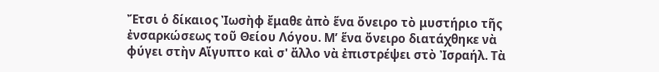Ἔτσι ὁ δίκαιος Ἰωσὴφ ἔμαθε ἀπὸ ἕνα ὄνειρο τὸ μυστήριο τῆς ἐνσαρκώσεως τοῦ Θείου Λόγου. Μ’ ἕνα ὄνειρο διατάχθηκε νὰ φύγει στὴν Αἴγυπτο καὶ σ' ἄλλο νὰ ἐπιστρέψει στὸ Ἰσραήλ. Τὰ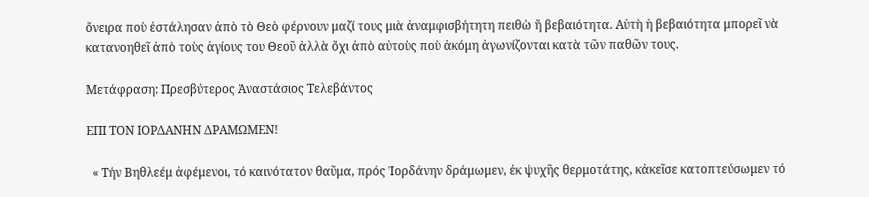ὄνειρα ποὺ ἐστάλησαν ἀπὸ τὸ Θεὸ φέρνουν μαζί τους μιὰ ἀναμφισβήτητη πειθὼ ἤ βεβαιότητα. Αὐτὴ ἡ βεβαιότητα μπορεῖ νὰ κατανοηθεῖ ἀπὸ τοὺς ἁγίους του Θεοῦ ἀλλὰ ὄχι ἀπὸ αὐτοὺς ποὺ ἀκόμη ἀγωνίζονται κατὰ τῶν παθῶν τους.

Μετάφραση: Πρεσβύτερος Ἀναστάσιος Τελεβάντος

ΕΠΙ ΤΟΝ ΙΟΡΔΑΝΗΝ ΔΡΑΜΩΜΕΝ!

  « Τήν Βηθλεέμ ἀφέμενοι, τό καινότατον θαῦμα, πρός Ἰορδάνην δράμωμεν, ἐκ ψυχῆς θερμοτάτης, κἀκεῖσε κατοπτεύσωμεν τό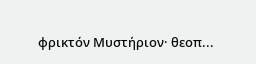φρικτόν Μυστήριον· θεοπ...